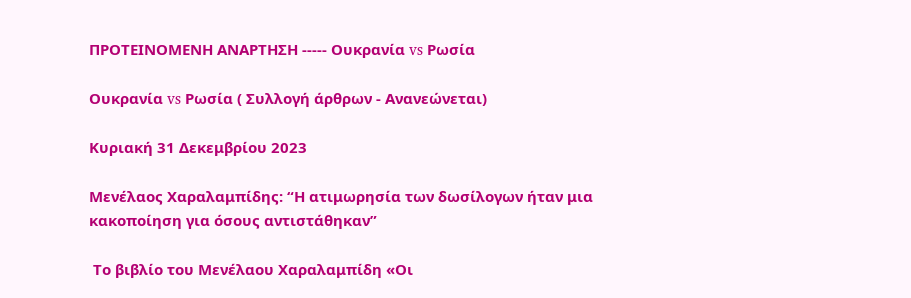ΠΡΟΤΕΙΝΟΜΕΝΗ ΑΝΑΡΤΗΣΗ ----- Ουκρανία vs Ρωσία

Ουκρανία vs Ρωσία ( Συλλογή άρθρων - Ανανεώνεται)

Κυριακή 31 Δεκεμβρίου 2023

Μενέλαος Χαραλαμπίδης: “Η ατιμωρησία των δωσίλογων ήταν μια κακοποίηση για όσους αντιστάθηκαν”

 Το βιβλίο του Μενέλαου Χαραλαμπίδη «Οι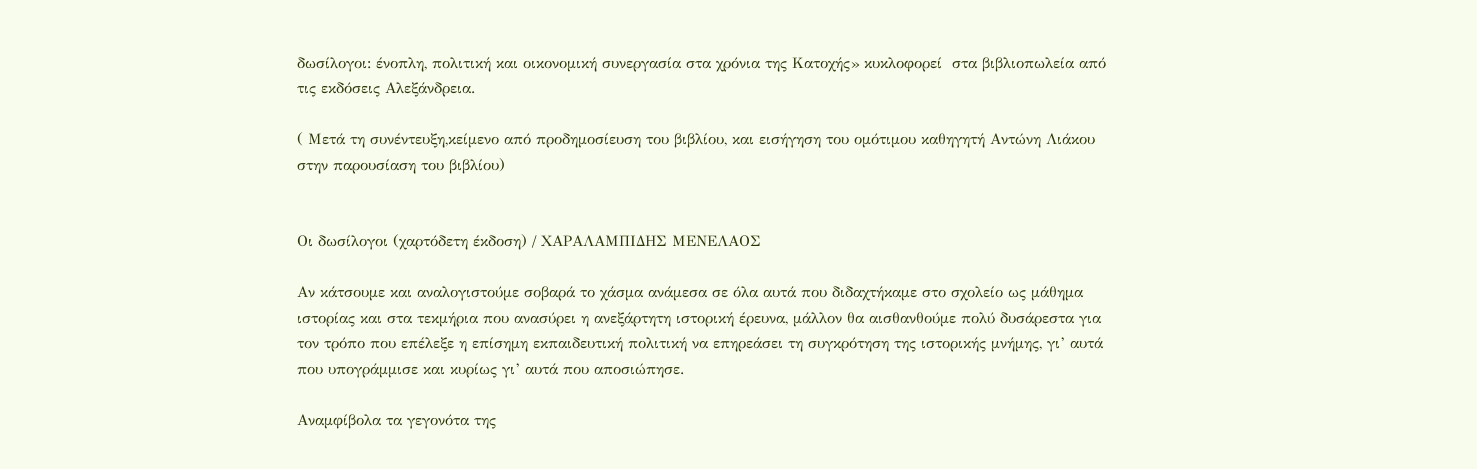δωσίλογοι: ένοπλη, πολιτική και οικονομική συνεργασία στα χρόνια της Κατοχής» κυκλοφορεί  στα βιβλιοπωλεία από τις εκδόσεις Αλεξάνδρεια.

( Μετά τη συνέντευξη,κείμενο από προδημοσίευση του βιβλίου, και εισήγηση του ομότιμου καθηγητή Αντώνη Λιάκου στην παρουσίαση του βιβλίου)


Οι δωσίλογοι (χαρτόδετη έκδοση) / ΧΑΡΑΛΑΜΠΙΔΗΣ ΜΕΝΕΛΑΟΣ

Αν κάτσουμε και αναλογιστούμε σοβαρά το χάσμα ανάμεσα σε όλα αυτά που διδαχτήκαμε στο σχολείο ως μάθημα ιστορίας και στα τεκμήρια που ανασύρει η ανεξάρτητη ιστορική έρευνα, μάλλον θα αισθανθούμε πολύ δυσάρεστα για τον τρόπο που επέλεξε η επίσημη εκπαιδευτική πολιτική να επηρεάσει τη συγκρότηση της ιστορικής μνήμης, γι’ αυτά που υπογράμμισε και κυρίως γι’ αυτά που αποσιώπησε.

Αναμφίβολα τα γεγονότα της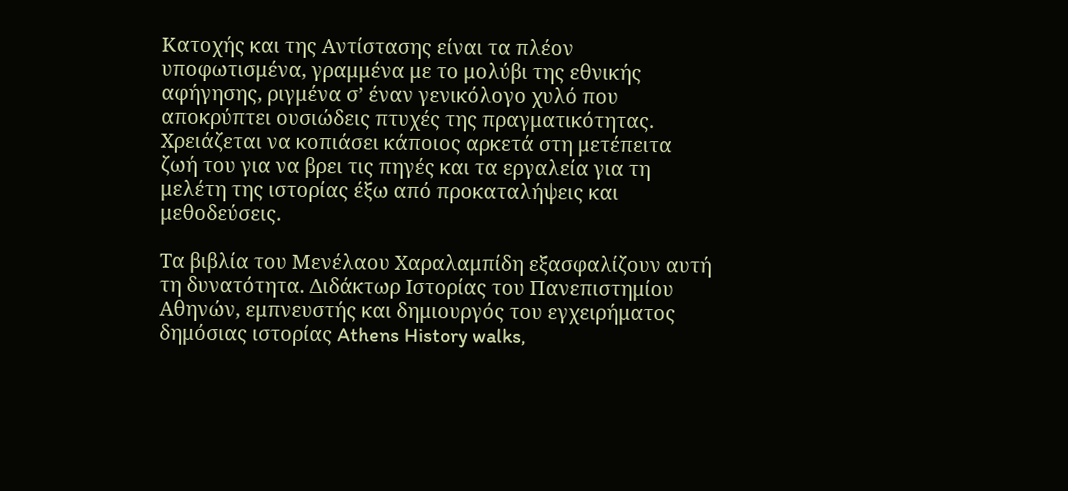Κατοχής και της Αντίστασης είναι τα πλέον υποφωτισμένα, γραμμένα με το μολύβι της εθνικής αφήγησης, ριγμένα σ’ έναν γενικόλογο χυλό που αποκρύπτει ουσιώδεις πτυχές της πραγματικότητας. Χρειάζεται να κοπιάσει κάποιος αρκετά στη μετέπειτα ζωή του για να βρει τις πηγές και τα εργαλεία για τη μελέτη της ιστορίας έξω από προκαταλήψεις και μεθοδεύσεις.

Τα βιβλία του Μενέλαου Χαραλαμπίδη εξασφαλίζουν αυτή τη δυνατότητα. Διδάκτωρ Ιστορίας του Πανεπιστημίου Αθηνών, εμπνευστής και δημιουργός του εγχειρήματος δημόσιας ιστορίας Athens History walks,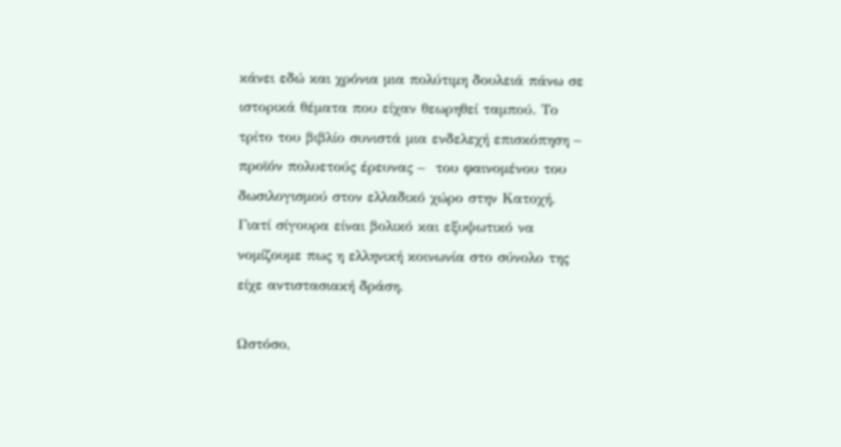κάνει εδώ και χρόνια μια πολύτιμη δουλειά πάνω σε ιστορικά θέματα που είχαν θεωρηθεί ταμπού. Το τρίτο του βιβλίο συνιστά μια ενδελεχή επισκόπηση – προϊόν πολυετούς έρευνας –  του φαινομένου του δωσιλογισμού στον ελλαδικό χώρο στην Κατοχή. Γιατί σίγουρα είναι βολικό και εξυψωτικό να νομίζουμε πως η ελληνική κοινωνία στο σύνολο της είχε αντιστασιακή δράση.

Ωστόσο,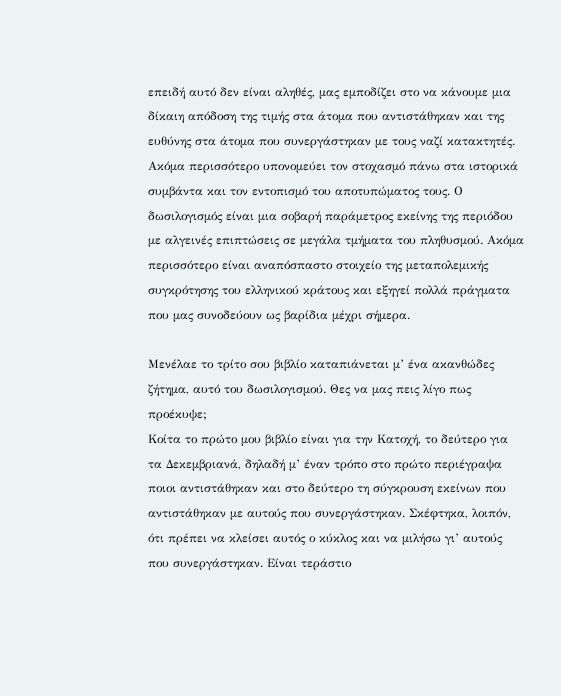επειδή αυτό δεν είναι αληθές, μας εμποδίζει στο να κάνουμε μια δίκαιη απόδοση της τιμής στα άτομα που αντιστάθηκαν και της ευθύνης στα άτομα που συνεργάστηκαν με τους ναζί κατακτητές. Ακόμα περισσότερο υπονομεύει τον στοχασμό πάνω στα ιστορικά συμβάντα και τον εντοπισμό του αποτυπώματος τους. Ο δωσιλογισμός είναι μια σοβαρή παράμετρος εκείνης της περιόδου με αλγεινές επιπτώσεις σε μεγάλα τμήματα του πληθυσμού. Ακόμα περισσότερο είναι αναπόσπαστο στοιχείο της μεταπολεμικής συγκρότησης του ελληνικού κράτους και εξηγεί πολλά πράγματα που μας συνοδεύουν ως βαρίδια μέχρι σήμερα.

Μενέλαε το τρίτο σου βιβλίο καταπιάνεται μ’ ένα ακανθώδες ζήτημα, αυτό του δωσιλογισμού. Θες να μας πεις λίγο πως προέκυψε;
Κοίτα το πρώτο μου βιβλίο είναι για την Κατοχή, το δεύτερο για τα Δεκεμβριανά, δηλαδή μ’ έναν τρόπο στο πρώτο περιέγραψα ποιοι αντιστάθηκαν και στο δεύτερο τη σύγκρουση εκείνων που αντιστάθηκαν με αυτούς που συνεργάστηκαν. Σκέφτηκα, λοιπόν, ότι πρέπει να κλείσει αυτός ο κύκλος και να μιλήσω γι’ αυτούς που συνεργάστηκαν. Είναι τεράστιο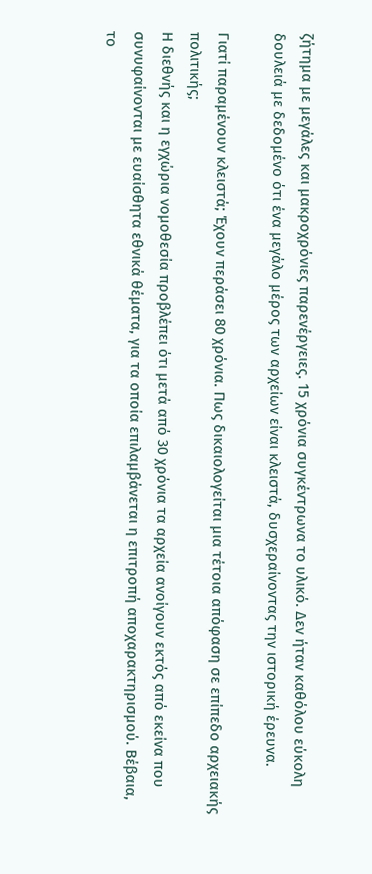ζήτημα με μεγάλες και μακροχρόνιες παρενέργειες. 15 χρόνια συγκέντρωνα το υλικό. Δεν ήταν καθόλου εύκολη δουλειά με δεδομένο ότι ένα μεγάλο μέρος των αρχείων είναι κλειστά, δυσχεραίνοντας την ιστορική έρευνα.

Γιατί παραμένουν κλειστά; Έχουν περάσει 80 χρόνια. Πως δικαιολογείται μια τέτοια απόφαση σε επίπεδο αρχειακής πολιτικής;
Η διεθνής και η εγχώρια νομοθεσία προβλέπει ότι μετά από 30 χρόνια τα αρχεία ανοίγουν εκτός από εκείνα που συνυφαίνονται με ευαίσθητα εθνικά θέματα, για τα οποία επιλαμβάνεται η επιτροπή αποχαρακτηρισμού. Βέβαια, το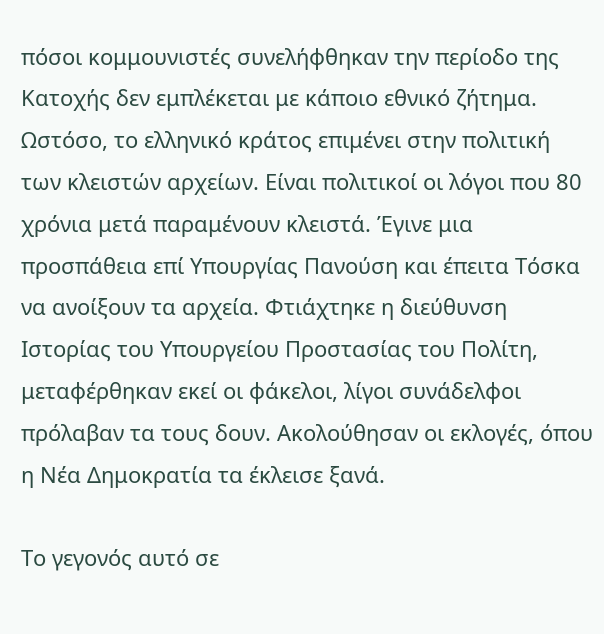πόσοι κομμουνιστές συνελήφθηκαν την περίοδο της Κατοχής δεν εμπλέκεται με κάποιο εθνικό ζήτημα. Ωστόσο, το ελληνικό κράτος επιμένει στην πολιτική των κλειστών αρχείων. Είναι πολιτικοί οι λόγοι που 80 χρόνια μετά παραμένουν κλειστά. Έγινε μια προσπάθεια επί Υπουργίας Πανούση και έπειτα Τόσκα να ανοίξουν τα αρχεία. Φτιάχτηκε η διεύθυνση Ιστορίας του Υπουργείου Προστασίας του Πολίτη, μεταφέρθηκαν εκεί οι φάκελοι, λίγοι συνάδελφοι πρόλαβαν τα τους δουν. Ακολούθησαν οι εκλογές, όπου η Νέα Δημοκρατία τα έκλεισε ξανά.

Το γεγονός αυτό σε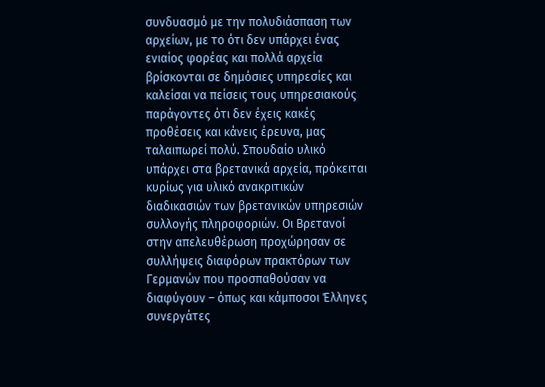συνδυασμό με την πολυδιάσπαση των αρχείων, με το ότι δεν υπάρχει ένας ενιαίος φορέας και πολλά αρχεία βρίσκονται σε δημόσιες υπηρεσίες και καλείσαι να πείσεις τους υπηρεσιακούς παράγοντες ότι δεν έχεις κακές προθέσεις και κάνεις έρευνα, μας ταλαιπωρεί πολύ. Σπουδαίο υλικό υπάρχει στα βρετανικά αρχεία, πρόκειται κυρίως για υλικό ανακριτικών διαδικασιών των βρετανικών υπηρεσιών συλλογής πληροφοριών. Οι Βρετανοί στην απελευθέρωση προχώρησαν σε συλλήψεις διαφόρων πρακτόρων των Γερμανών που προσπαθούσαν να διαφύγουν – όπως και κάμποσοι Έλληνες συνεργάτες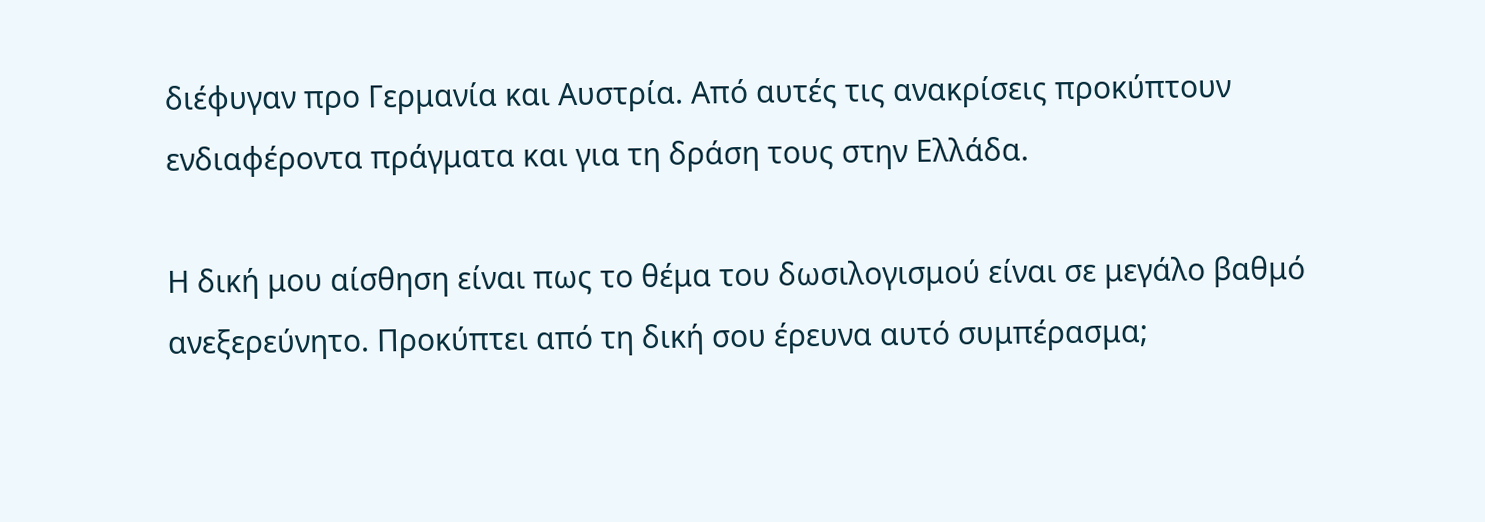διέφυγαν προ Γερμανία και Αυστρία. Από αυτές τις ανακρίσεις προκύπτουν ενδιαφέροντα πράγματα και για τη δράση τους στην Ελλάδα.

Η δική μου αίσθηση είναι πως το θέμα του δωσιλογισμού είναι σε μεγάλο βαθμό ανεξερεύνητο. Προκύπτει από τη δική σου έρευνα αυτό συμπέρασμα;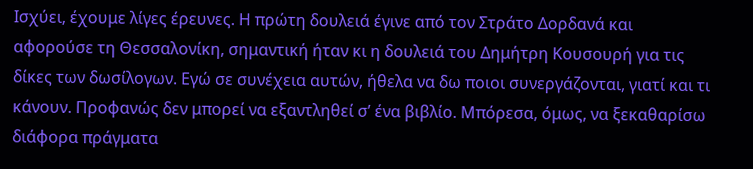Ισχύει, έχουμε λίγες έρευνες. Η πρώτη δουλειά έγινε από τον Στράτο Δορδανά και αφορούσε τη Θεσσαλονίκη, σημαντική ήταν κι η δουλειά του Δημήτρη Κουσουρή για τις δίκες των δωσίλογων. Εγώ σε συνέχεια αυτών, ήθελα να δω ποιοι συνεργάζονται, γιατί και τι κάνουν. Προφανώς δεν μπορεί να εξαντληθεί σ’ ένα βιβλίο. Μπόρεσα, όμως, να ξεκαθαρίσω διάφορα πράγματα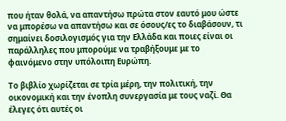που ήταν θολά, να απαντήσω πρώτα στον εαυτό μου ώστε να μπορέσω να απαντήσω και σε όσους/ες το διαβάσουν, τι σημαίνει δοσιλογισμός για την Ελλάδα και ποιες είναι οι παράλληλες που μπορούμε να τραβήξουμε με το φαινόμενο στην υπόλοιπη Ευρώπη.

Το βιβλίο χωρίζεται σε τρία μέρη, την πολιτική, την οικονομική και την ένοπλη συνεργασία με τους ναζί. Θα έλεγες ότι αυτές οι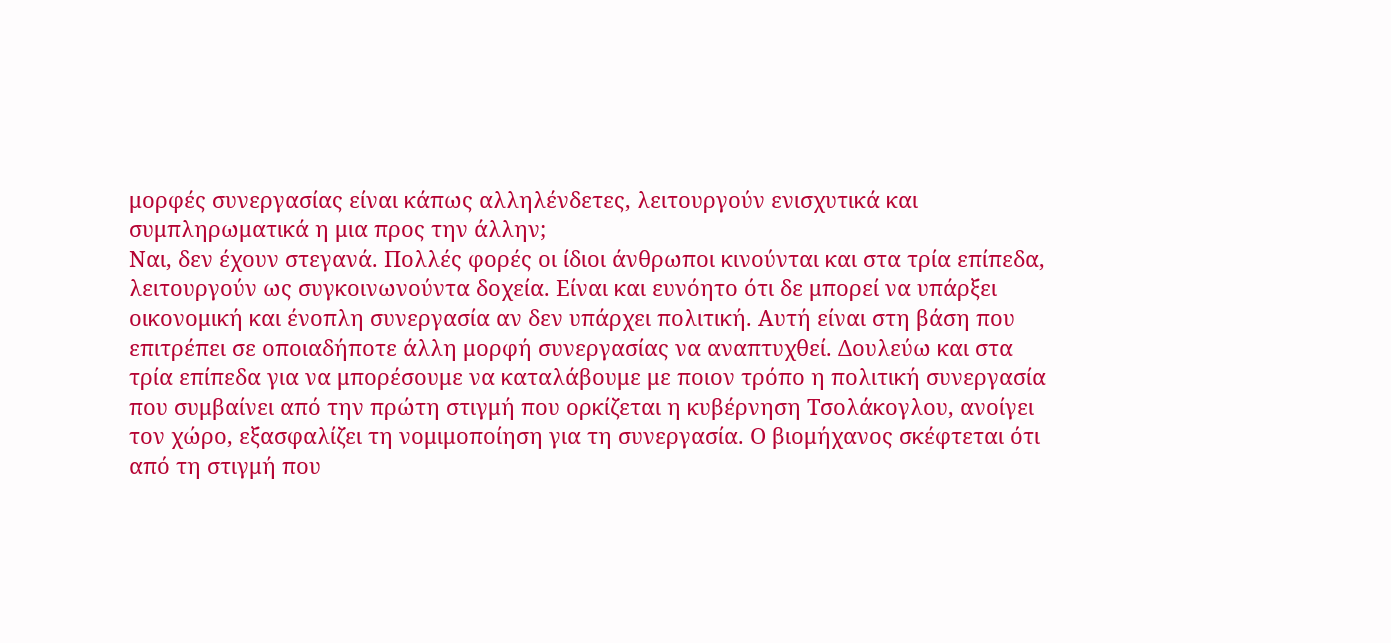μορφές συνεργασίας είναι κάπως αλληλένδετες, λειτουργούν ενισχυτικά και συμπληρωματικά η μια προς την άλλην;
Ναι, δεν έχουν στεγανά. Πολλές φορές οι ίδιοι άνθρωποι κινούνται και στα τρία επίπεδα, λειτουργούν ως συγκοινωνούντα δοχεία. Είναι και ευνόητο ότι δε μπορεί να υπάρξει οικονομική και ένοπλη συνεργασία αν δεν υπάρχει πολιτική. Αυτή είναι στη βάση που επιτρέπει σε οποιαδήποτε άλλη μορφή συνεργασίας να αναπτυχθεί. Δουλεύω και στα τρία επίπεδα για να μπορέσουμε να καταλάβουμε με ποιον τρόπο η πολιτική συνεργασία που συμβαίνει από την πρώτη στιγμή που ορκίζεται η κυβέρνηση Τσολάκογλου, ανοίγει τον χώρο, εξασφαλίζει τη νομιμοποίηση για τη συνεργασία. Ο βιομήχανος σκέφτεται ότι από τη στιγμή που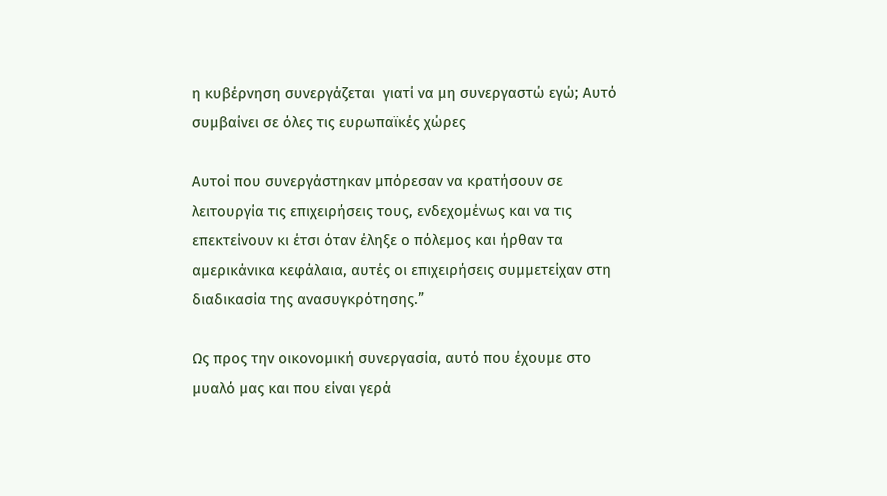η κυβέρνηση συνεργάζεται  γιατί να μη συνεργαστώ εγώ; Αυτό συμβαίνει σε όλες τις ευρωπαϊκές χώρες

Αυτοί που συνεργάστηκαν μπόρεσαν να κρατήσουν σε λειτουργία τις επιχειρήσεις τους, ενδεχομένως και να τις επεκτείνουν κι έτσι όταν έληξε ο πόλεμος και ήρθαν τα αμερικάνικα κεφάλαια, αυτές οι επιχειρήσεις συμμετείχαν στη διαδικασία της ανασυγκρότησης.”

Ως προς την οικονομική συνεργασία, αυτό που έχουμε στο μυαλό μας και που είναι γερά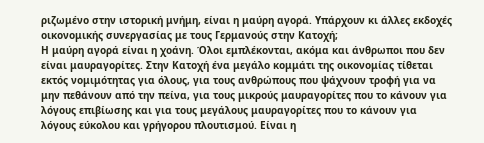ριζωμένο στην ιστορική μνήμη, είναι η μαύρη αγορά. Υπάρχουν κι άλλες εκδοχές οικονομικής συνεργασίας με τους Γερμανούς στην Κατοχή;
Η μαύρη αγορά είναι η χοάνη. Όλοι εμπλέκονται, ακόμα και άνθρωποι που δεν είναι μαυραγορίτες. Στην Κατοχή ένα μεγάλο κομμάτι της οικονομίας τίθεται εκτός νομιμότητας για όλους, για τους ανθρώπους που ψάχνουν τροφή για να μην πεθάνουν από την πείνα, για τους μικρούς μαυραγορίτες που το κάνουν για λόγους επιβίωσης και για τους μεγάλους μαυραγορίτες που το κάνουν για λόγους εύκολου και γρήγορου πλουτισμού. Είναι η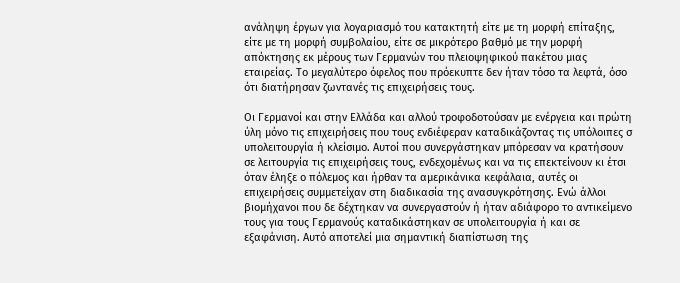ανάληψη έργων για λογαριασμό του κατακτητή είτε με τη μορφή επίταξης, είτε με τη μορφή συμβολαίου, είτε σε μικρότερο βαθμό με την μορφή απόκτησης εκ μέρους των Γερμανών του πλειοψηφικού πακέτου μιας εταιρείας. Το μεγαλύτερο όφελος που πρόεκυπτε δεν ήταν τόσο τα λεφτά, όσο ότι διατήρησαν ζωντανές τις επιχειρήσεις τους.

Οι Γερμανοί και στην Ελλάδα και αλλού τροφοδοτούσαν με ενέργεια και πρώτη ύλη μόνο τις επιχειρήσεις που τους ενδιέφεραν καταδικάζοντας τις υπόλοιπες σ υπολειτουργία ή κλείσιμο. Αυτοί που συνεργάστηκαν μπόρεσαν να κρατήσουν σε λειτουργία τις επιχειρήσεις τους, ενδεχομένως και να τις επεκτείνουν κι έτσι όταν έληξε ο πόλεμος και ήρθαν τα αμερικάνικα κεφάλαια, αυτές οι επιχειρήσεις συμμετείχαν στη διαδικασία της ανασυγκρότησης. Ενώ άλλοι βιομήχανοι που δε δέχτηκαν να συνεργαστούν ή ήταν αδιάφορο το αντικείμενο τους για τους Γερμανούς καταδικάστηκαν σε υπολειτουργία ή και σε εξαφάνιση. Αυτό αποτελεί μια σημαντική διαπίστωση της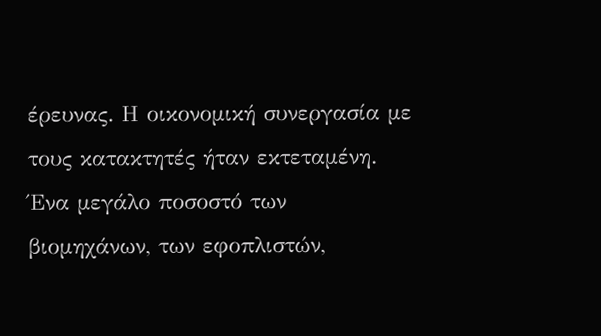έρευνας. Η οικονομική συνεργασία με τους κατακτητές ήταν εκτεταμένη. Ένα μεγάλο ποσοστό των βιομηχάνων, των εφοπλιστών,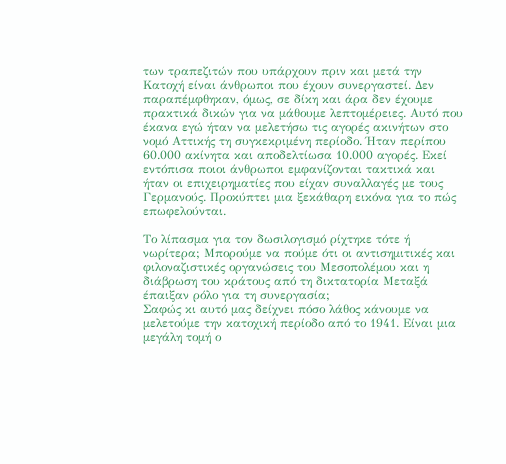των τραπεζιτών που υπάρχουν πριν και μετά την Κατοχή είναι άνθρωποι που έχουν συνεργαστεί. Δεν παραπέμφθηκαν, όμως, σε δίκη και άρα δεν έχουμε πρακτικά δικών για να μάθουμε λεπτομέρειες. Αυτό που έκανα εγώ ήταν να μελετήσω τις αγορές ακινήτων στο νομό Αττικής τη συγκεκριμένη περίοδο. Ήταν περίπου 60.000 ακίνητα και αποδελτίωσα 10.000 αγορές. Εκεί εντόπισα ποιοι άνθρωποι εμφανίζονται τακτικά και ήταν οι επιχειρηματίες που είχαν συναλλαγές με τους Γερμανούς. Προκύπτει μια ξεκάθαρη εικόνα για το πώς επωφελούνται.

Το λίπασμα για τον δωσιλογισμό ρίχτηκε τότε ή νωρίτερα; Μπορούμε να πούμε ότι οι αντισημιτικές και φιλοναζιστικές οργανώσεις του Μεσοπολέμου και η διάβρωση του κράτους από τη δικτατορία Μεταξά έπαιξαν ρόλο για τη συνεργασία;
Σαφώς κι αυτό μας δείχνει πόσο λάθος κάνουμε να μελετούμε την κατοχική περίοδο από το 1941. Είναι μια μεγάλη τομή ο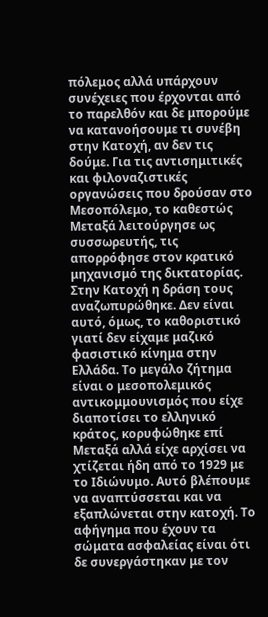πόλεμος αλλά υπάρχουν συνέχειες που έρχονται από το παρελθόν και δε μπορούμε να κατανοήσουμε τι συνέβη στην Κατοχή, αν δεν τις δούμε. Για τις αντισημιτικές και φιλοναζιστικές οργανώσεις που δρούσαν στο Μεσοπόλεμο, το καθεστώς Μεταξά λειτούργησε ως συσσωρευτής, τις απορρόφησε στον κρατικό μηχανισμό της δικτατορίας. Στην Κατοχή η δράση τους αναζωπυρώθηκε. Δεν είναι αυτό, όμως, το καθοριστικό γιατί δεν είχαμε μαζικό φασιστικό κίνημα στην Ελλάδα. Το μεγάλο ζήτημα είναι ο μεσοπολεμικός αντικομμουνισμός που είχε διαποτίσει το ελληνικό κράτος, κορυφώθηκε επί Μεταξά αλλά είχε αρχίσει να χτίζεται ήδη από το 1929 με το Ιδιώνυμο. Αυτό βλέπουμε να αναπτύσσεται και να εξαπλώνεται στην κατοχή. Το αφήγημα που έχουν τα σώματα ασφαλείας είναι ότι δε συνεργάστηκαν με τον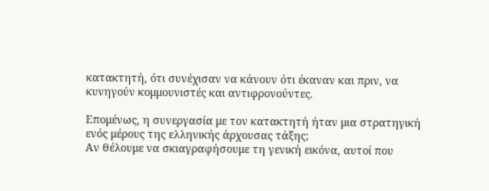κατακτητή, ότι συνέχισαν να κάνουν ότι έκαναν και πριν, να κυνηγούν κομμουνιστές και αντιφρονούντες.

Επομένως, η συνεργασία με τον κατακτητή ήταν μια στρατηγική ενός μέρους της ελληνικής άρχουσας τάξης;
Αν θέλουμε να σκιαγραφήσουμε τη γενική εικόνα, αυτοί που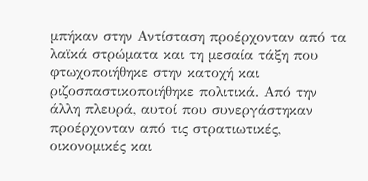μπήκαν στην Αντίσταση προέρχονταν από τα λαϊκά στρώματα και τη μεσαία τάξη που φτωχοποιήθηκε στην κατοχή και ριζοσπαστικοποιήθηκε πολιτικά. Από την άλλη πλευρά, αυτοί που συνεργάστηκαν προέρχονταν από τις στρατιωτικές, οικονομικές και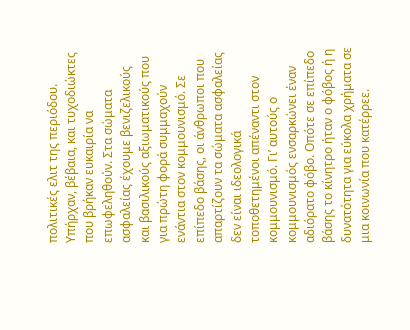πολιτικές ελιτ της περιόδου. Υπήρχαν, βέβαια, και τυχοδιώκτες που βρήκαν ευκαιρία να επωφεληθούν. Στα σώματα ασφαλείας έχουμε βενιζελικούς και βασιλικούς αξιωματικούς που για πρώτη φορά συμμαχούν ενάντια στον κομμουνισμό. Σε επίπεδο βάσης, οι άνθρωποι που απαρτίζουν τα σώματα ασφαλείας δεν είναι ιδεολογικά τοποθετημένοι απέναντι στον κομμουνισμό. Γι’ αυτούς ο κομμουνισμός ενσαρκώνει έναν αδιόρατο φόβο. Οπότε σε επίπεδο βάσης το κίνητρο ήταν ο φόβος ή η δυνατότητα για εύκολα χρήματα σε μια κοινωνία που κατέρρεε.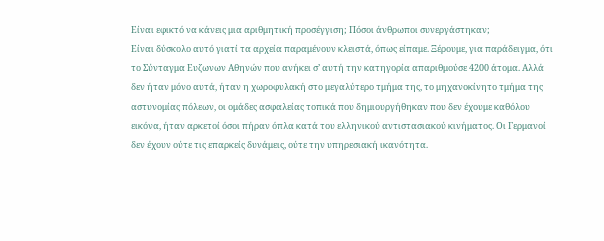Είναι εφικτό να κάνεις μια αριθμητική προσέγγιση; Πόσοι άνθρωποι συνεργάστηκαν;
Είναι δύσκολο αυτό γιατί τα αρχεία παραμένουν κλειστά, όπως είπαμε. Ξέρουμε, για παράδειγμα, ότι το Σύνταγμα Ευζωνων Αθηνών που ανήκει σ’ αυτή την κατηγορία απαριθμούσε 4200 άτομα. Αλλά δεν ήταν μόνο αυτά, ήταν η χωροφυλακή στο μεγαλύτερο τμήμα της, το μηχανοκίνητο τμήμα της αστυνομίας πόλεων, οι ομάδες ασφαλείας τοπικά που δημιουργήθηκαν που δεν έχουμε καθόλου εικόνα, ήταν αρκετοί όσοι πήραν όπλα κατά του ελληνικού αντιστασιακού κινήματος. Οι Γερμανοί δεν έχουν ούτε τις επαρκείς δυνάμεις, ούτε την υπηρεσιακή ικανότητα.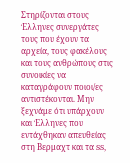Στηρίζονται στους Έλληνες συνεργάτες τους που έχουν τα αρχεία, τους φακέλους και τους ανθρώπους στις συνοικίες να καταγράφουν ποιοι/ες αντιστέκονται. Μην ξεχνάμε ότι υπάρχουν και Έλληνες που εντάχθηκαν απευθείας στη Βερμαχτ και τα SS,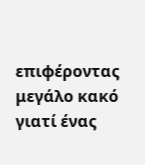επιφέροντας μεγάλο κακό γιατί ένας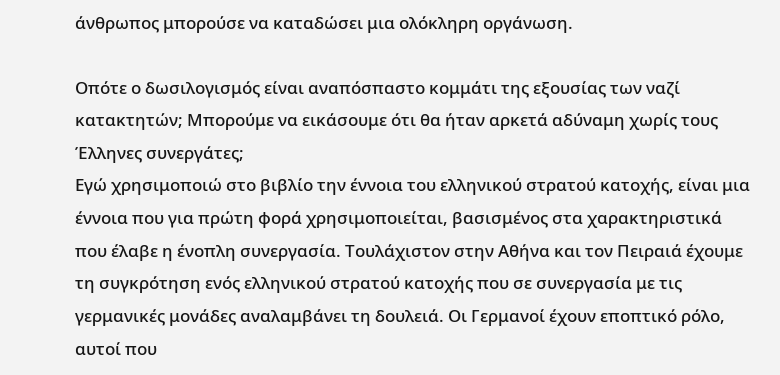άνθρωπος μπορούσε να καταδώσει μια ολόκληρη οργάνωση.

Οπότε ο δωσιλογισμός είναι αναπόσπαστο κομμάτι της εξουσίας των ναζί κατακτητών; Μπορούμε να εικάσουμε ότι θα ήταν αρκετά αδύναμη χωρίς τους Έλληνες συνεργάτες;
Εγώ χρησιμοποιώ στο βιβλίο την έννοια του ελληνικού στρατού κατοχής, είναι μια έννοια που για πρώτη φορά χρησιμοποιείται, βασισμένος στα χαρακτηριστικά που έλαβε η ένοπλη συνεργασία. Τουλάχιστον στην Αθήνα και τον Πειραιά έχουμε τη συγκρότηση ενός ελληνικού στρατού κατοχής που σε συνεργασία με τις γερμανικές μονάδες αναλαμβάνει τη δουλειά. Οι Γερμανοί έχουν εποπτικό ρόλο, αυτοί που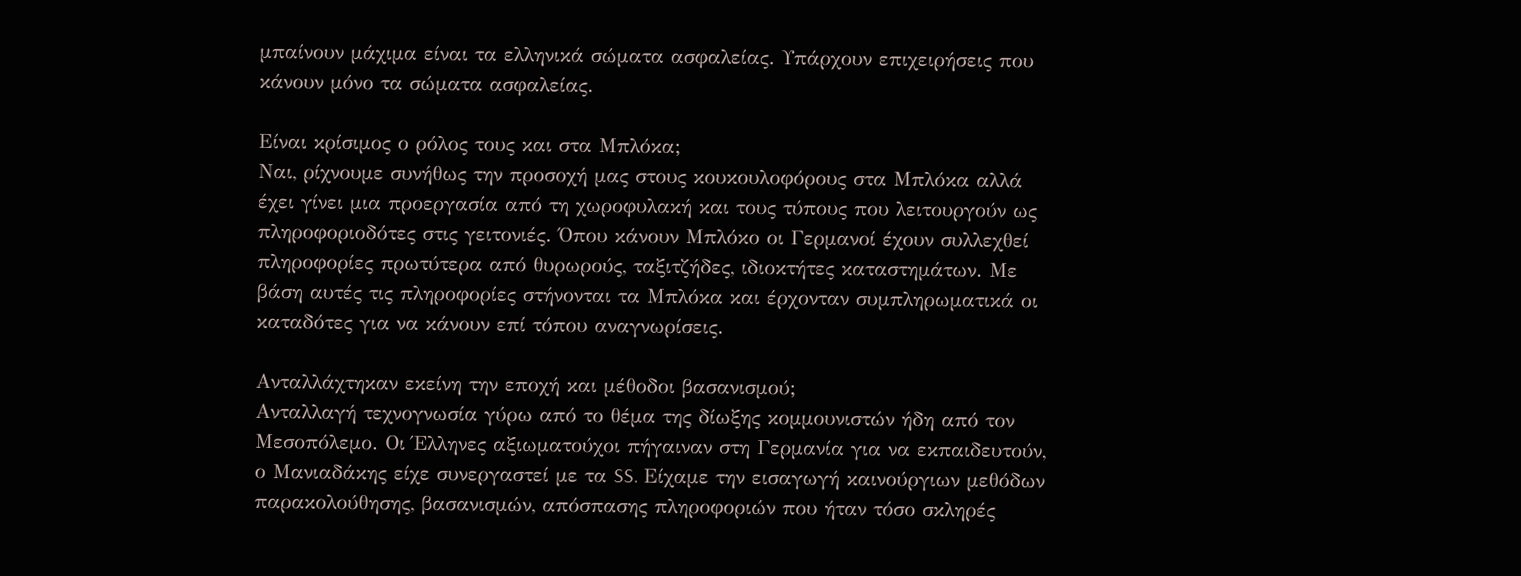μπαίνουν μάχιμα είναι τα ελληνικά σώματα ασφαλείας. Υπάρχουν επιχειρήσεις που κάνουν μόνο τα σώματα ασφαλείας.

Είναι κρίσιμος ο ρόλος τους και στα Μπλόκα;
Ναι, ρίχνουμε συνήθως την προσοχή μας στους κουκουλοφόρους στα Μπλόκα αλλά έχει γίνει μια προεργασία από τη χωροφυλακή και τους τύπους που λειτουργούν ως πληροφοριοδότες στις γειτονιές. Όπου κάνουν Μπλόκο οι Γερμανοί έχουν συλλεχθεί πληροφορίες πρωτύτερα από θυρωρούς, ταξιτζήδες, ιδιοκτήτες καταστημάτων. Με βάση αυτές τις πληροφορίες στήνονται τα Μπλόκα και έρχονταν συμπληρωματικά οι καταδότες για να κάνουν επί τόπου αναγνωρίσεις.

Ανταλλάχτηκαν εκείνη την εποχή και μέθοδοι βασανισμού;
Ανταλλαγή τεχνογνωσία γύρω από το θέμα της δίωξης κομμουνιστών ήδη από τον Μεσοπόλεμο. Οι Έλληνες αξιωματούχοι πήγαιναν στη Γερμανία για να εκπαιδευτούν, ο Μανιαδάκης είχε συνεργαστεί με τα SS. Είχαμε την εισαγωγή καινούργιων μεθόδων παρακολούθησης, βασανισμών, απόσπασης πληροφοριών που ήταν τόσο σκληρές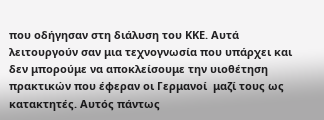που οδήγησαν στη διάλυση του ΚΚΕ. Αυτά λειτουργούν σαν μια τεχνογνωσία που υπάρχει και δεν μπορούμε να αποκλείσουμε την υιοθέτηση πρακτικών που έφεραν οι Γερμανοί  μαζί τους ως κατακτητές. Αυτός πάντως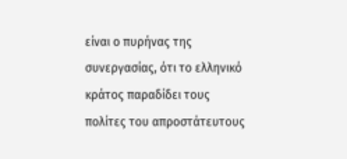είναι ο πυρήνας της συνεργασίας, ότι το ελληνικό κράτος παραδίδει τους πολίτες του απροστάτευτους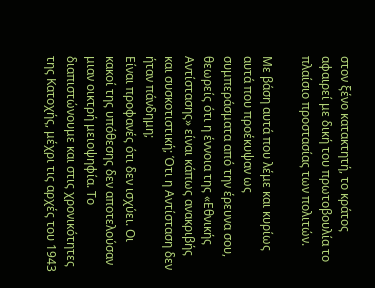στον ξένο κατακτητή, το κράτος αφαιρεί με δική του πρωτοβουλία το πλαίσιο προστασίας των πολιτών.

Με βάση αυτά που λέμε και κυρίως αυτά που προέκυψαν ως συμπεράσματα από την έρευνα σου, θεωρείς ότι η έννοια της «Εθνικής Αντίστασης» είναι κάπως ανακριβής και συσκοτιστική; Ότι η Αντίσταση δεν ήταν πάνδημη;
Είναι προφανές ότι δεν ισχύει. Οι κακοί της υπόθεσης δεν αποτελούσαν μιαν οικτρή μειοψηφία. Το διαπιστώνουμε και στις χρονικότητες της Κατοχής, μέχρι τις αρχές του 1943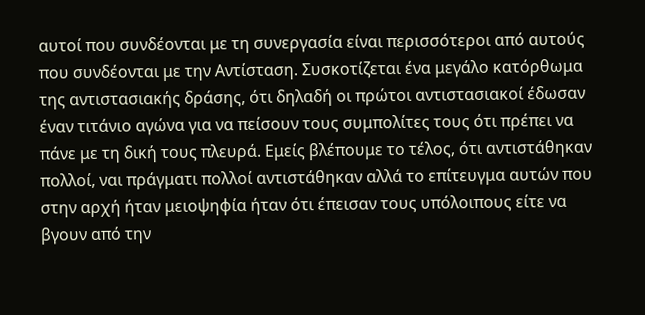αυτοί που συνδέονται με τη συνεργασία είναι περισσότεροι από αυτούς που συνδέονται με την Αντίσταση. Συσκοτίζεται ένα μεγάλο κατόρθωμα της αντιστασιακής δράσης, ότι δηλαδή οι πρώτοι αντιστασιακοί έδωσαν έναν τιτάνιο αγώνα για να πείσουν τους συμπολίτες τους ότι πρέπει να πάνε με τη δική τους πλευρά. Εμείς βλέπουμε το τέλος, ότι αντιστάθηκαν πολλοί, ναι πράγματι πολλοί αντιστάθηκαν αλλά το επίτευγμα αυτών που στην αρχή ήταν μειοψηφία ήταν ότι έπεισαν τους υπόλοιπους είτε να βγουν από την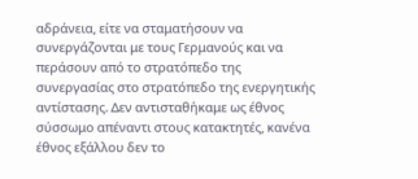αδράνεια, είτε να σταματήσουν να συνεργάζονται με τους Γερμανούς και να περάσουν από το στρατόπεδο της συνεργασίας στο στρατόπεδο της ενεργητικής αντίστασης. Δεν αντισταθήκαμε ως έθνος σύσσωμο απέναντι στους κατακτητές, κανένα έθνος εξάλλου δεν το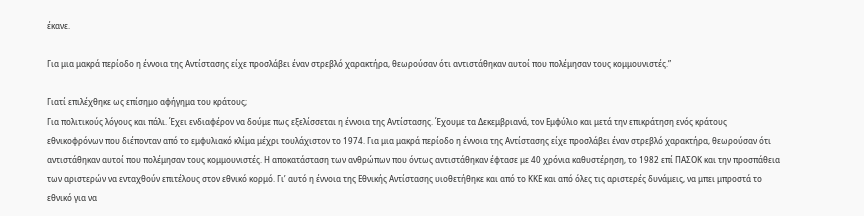έκανε.

Για μια μακρά περίοδο η έννοια της Αντίστασης είχε προσλάβει έναν στρεβλό χαρακτήρα, θεωρούσαν ότι αντιστάθηκαν αυτοί που πολέμησαν τους κομμουνιστές.”

Γιατί επιλέχθηκε ως επίσημο αφήγημα του κράτους;
Για πολιτικούς λόγους και πάλι. Έχει ενδιαφέρον να δούμε πως εξελίσσεται η έννοια της Αντίστασης. Έχουμε τα Δεκεμβριανά, τον Εμφύλιο και μετά την επικράτηση ενός κράτους εθνικοφρόνων που διέπονταν από το εμφυλιακό κλίμα μέχρι τουλάχιστον το 1974. Για μια μακρά περίοδο η έννοια της Αντίστασης είχε προσλάβει έναν στρεβλό χαρακτήρα, θεωρούσαν ότι αντιστάθηκαν αυτοί που πολέμησαν τους κομμουνιστές. Η αποκατάσταση των ανθρώπων που όντως αντιστάθηκαν έφτασε με 40 χρόνια καθυστέρηση, το 1982 επί ΠΑΣΟΚ και την προσπάθεια των αριστερών να ενταχθούν επιτέλους στον εθνικό κορμό. Γι’ αυτό η έννοια της Εθνικής Αντίστασης υιοθετήθηκε και από το ΚΚΕ και από όλες τις αριστερές δυνάμεις, να μπει μπροστά το εθνικό για να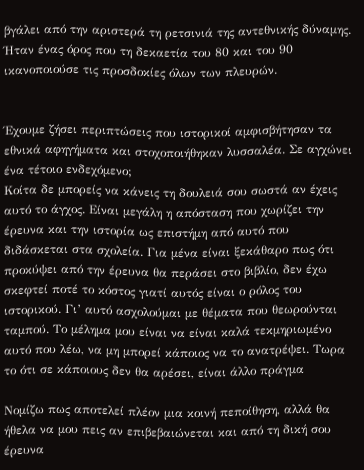βγάλει από την αριστερά τη ρετσινιά της αντεθνικής δύναμης. Ήταν ένας όρος που τη δεκαετία του 80 και του 90 ικανοποιούσε τις προσδοκίες όλων των πλευρών.


Έχουμε ζήσει περιπτώσεις που ιστορικοί αμφισβήτησαν τα εθνικά αφηγήματα και στοχοποιήθηκαν λυσσαλέα. Σε αγχώνει ένα τέτοιο ενδεχόμενο;
Κοίτα δε μπορείς να κάνεις τη δουλειά σου σωστά αν έχεις αυτό το άγχος. Είναι μεγάλη η απόσταση που χωρίζει την έρευνα και την ιστορία ως επιστήμη από αυτό που διδάσκεται στα σχολεία. Για μένα είναι ξεκάθαρο πως ότι προκύψει από την έρευνα θα περάσει στο βιβλίο, δεν έχω σκεφτεί ποτέ το κόστος γιατί αυτός είναι ο ρόλος του ιστορικού. Γι’ αυτό ασχολούμαι με θέματα που θεωρούνται ταμπού. Το μέλημα μου είναι να είναι καλά τεκμηριωμένο αυτό που λέω, να μη μπορεί κάποιος να το ανατρέψει. Τωρα το ότι σε κάποιους δεν θα αρέσει, είναι άλλο πράγμα

Νομίζω πως αποτελεί πλέον μια κοινή πεποίθηση, αλλά θα ήθελα να μου πεις αν επιβεβαιώνεται και από τη δική σου έρευνα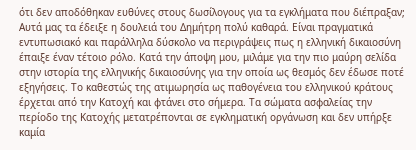ότι δεν αποδόθηκαν ευθύνες στους δωσίλογους για τα εγκλήματα που διέπραξαν;
Αυτά μας τα έδειξε η δουλειά του Δημήτρη πολύ καθαρά. Είναι πραγματικά εντυπωσιακό και παράλληλα δύσκολο να περιγράψεις πως η ελληνική δικαιοσύνη έπαιξε έναν τέτοιο ρόλο. Κατά την άποψη μου, μιλάμε για την πιο μαύρη σελίδα στην ιστορία της ελληνικής δικαιοσύνης για την οποία ως θεσμός δεν έδωσε ποτέ εξηγήσεις. Το καθεστώς της ατιμωρησία ως παθογένεια του ελληνικού κράτους έρχεται από την Κατοχή και φτάνει στο σήμερα. Τα σώματα ασφαλείας την περίοδο της Κατοχής μετατρέπονται σε εγκληματική οργάνωση και δεν υπήρξε καμία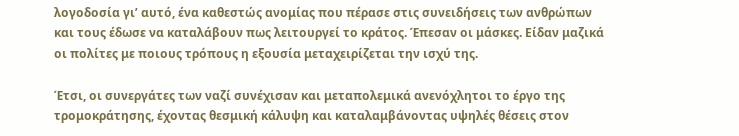λογοδοσία γι’ αυτό, ένα καθεστώς ανομίας που πέρασε στις συνειδήσεις των ανθρώπων και τους έδωσε να καταλάβουν πως λειτουργεί το κράτος. Έπεσαν οι μάσκες. Είδαν μαζικά οι πολίτες με ποιους τρόπους η εξουσία μεταχειρίζεται την ισχύ της.

Έτσι, οι συνεργάτες των ναζί συνέχισαν και μεταπολεμικά ανενόχλητοι το έργο της τρομοκράτησης, έχοντας θεσμική κάλυψη και καταλαμβάνοντας υψηλές θέσεις στον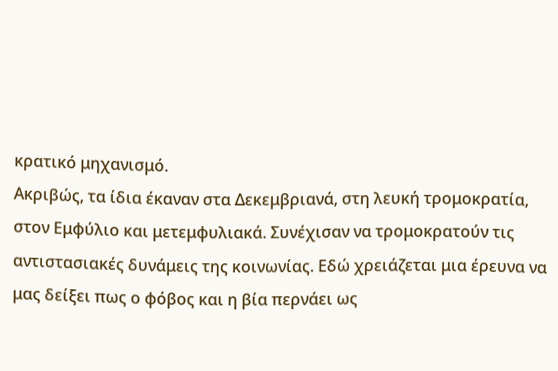κρατικό μηχανισμό.
Ακριβώς, τα ίδια έκαναν στα Δεκεμβριανά, στη λευκή τρομοκρατία, στον Εμφύλιο και μετεμφυλιακά. Συνέχισαν να τρομοκρατούν τις αντιστασιακές δυνάμεις της κοινωνίας. Εδώ χρειάζεται μια έρευνα να μας δείξει πως ο φόβος και η βία περνάει ως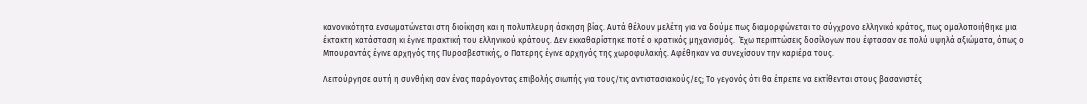κανονικότητα ενσωματώνεται στη διοίκηση και η πολυπλευρη άσκηση βίας. Αυτά θέλουν μελέτη για να δούμε πως διαμορφώνεται το σύγχρονο ελληνικό κράτος, πως ομαλοποιήθηκε μια έκτακτη κατάσταση κι έγινε πρακτική του ελληνικού κράτους. Δεν εκκαθαρίστηκε ποτέ ο κρατικός μηχανισμός.  Έχω περιπτώσεις δοσίλογων που έφτασαν σε πολύ υψηλά αξιώματα, όπως ο Μπουραντάς έγινε αρχηγός της Πυροσβεστικής, ο Πατερης έγινε αρχηγός της χωροφυλακής. Αφέθηκαν να συνεχίσουν την καριέρα τους.

Λειτούργησε αυτή η συνθήκη σαν ένας παράγοντας επιβολής σιωπής για τους/τις αντιστασιακούς/ες; Το γεγονός ότι θα έπρεπε να εκτίθενται στους βασανιστές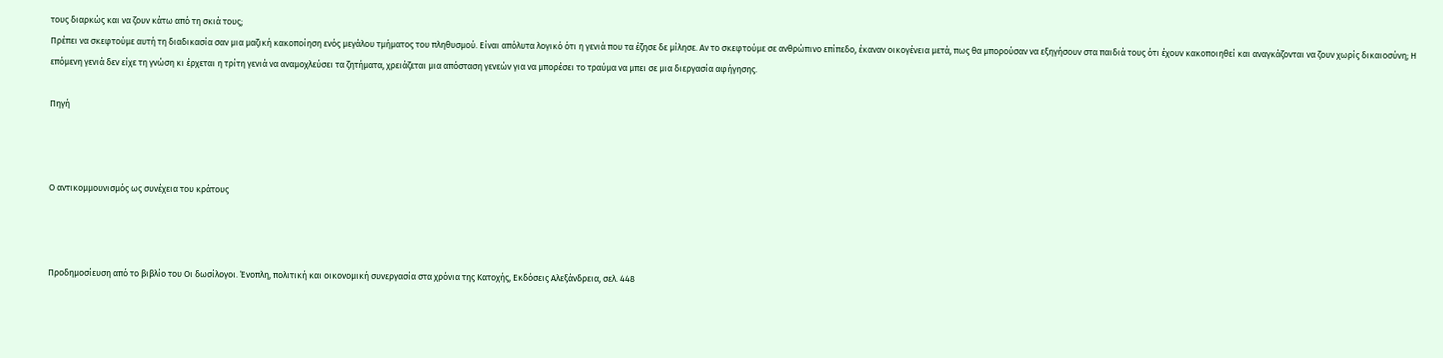τους διαρκώς και να ζουν κάτω από τη σκιά τους;
Πρέπει να σκεφτούμε αυτή τη διαδικασία σαν μια μαζική κακοποίηση ενός μεγάλου τμήματος του πληθυσμού. Είναι απόλυτα λογικό ότι η γενιά που τα έζησε δε μίλησε. Αν το σκεφτούμε σε ανθρώπινο επίπεδο, έκαναν οικογένεια μετά, πως θα μπορούσαν να εξηγήσουν στα παιδιά τους ότι έχουν κακοποιηθεί και αναγκάζονται να ζουν χωρίς δικαιοσύνη; Η επόμενη γενιά δεν είχε τη γνώση κι έρχεται η τρίτη γενιά να αναμοχλεύσει τα ζητήματα, χρειάζεται μια απόσταση γενεών για να μπορέσει το τραύμα να μπει σε μια διεργασία αφήγησης.

Πηγή



Ο αντικομμουνισμός ως συνέχεια του κράτους



Προδημοσίευση από το βιβλίο του Οι δωσίλογοι. Ένοπλη, πολιτική και οικονομική συνεργασία στα χρόνια της Κατοχής, Εκδόσεις Αλεξάνδρεια, σελ. 448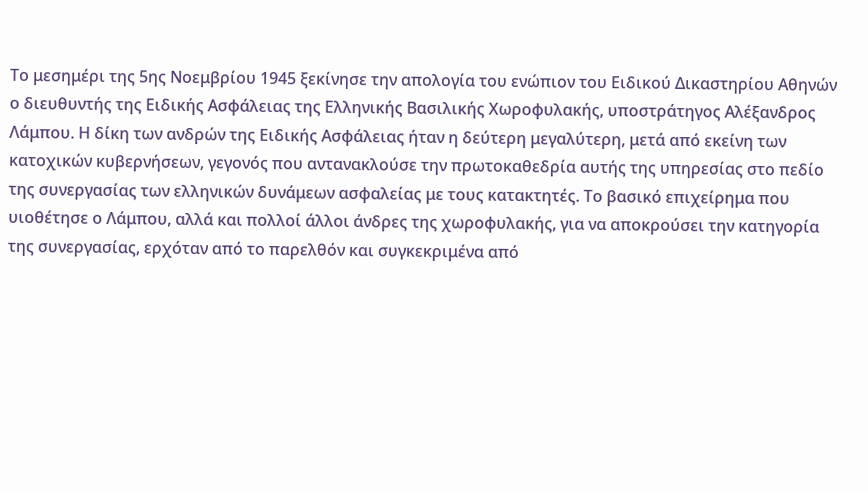Το μεσημέρι της 5ης Νοεμβρίου 1945 ξεκίνησε την απολογία του ενώπιον του Ειδικού Δικαστηρίου Αθηνών ο διευθυντής της Ειδικής Ασφάλειας της Ελληνικής Βασιλικής Χωροφυλακής, υποστράτηγος Αλέξανδρος Λάμπου. Η δίκη των ανδρών της Ειδικής Ασφάλειας ήταν η δεύτερη μεγαλύτερη, μετά από εκείνη των κατοχικών κυβερνήσεων, γεγονός που αντανακλούσε την πρωτοκαθεδρία αυτής της υπηρεσίας στο πεδίο της συνεργασίας των ελληνικών δυνάμεων ασφαλείας με τους κατακτητές. Το βασικό επιχείρημα που υιοθέτησε ο Λάμπου, αλλά και πολλοί άλλοι άνδρες της χωροφυλακής, για να αποκρούσει την κατηγορία της συνεργασίας, ερχόταν από το παρελθόν και συγκεκριμένα από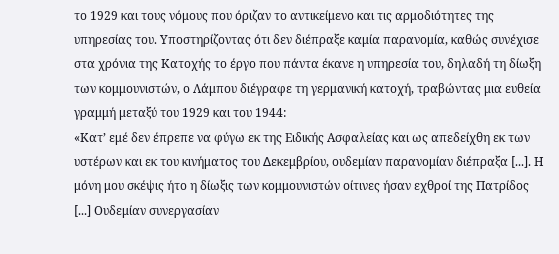το 1929 και τους νόμους που όριζαν το αντικείμενο και τις αρμοδιότητες της υπηρεσίας του. Υποστηρίζοντας ότι δεν διέπραξε καμία παρανομία, καθώς συνέχισε στα χρόνια της Κατοχής το έργο που πάντα έκανε η υπηρεσία του, δηλαδή τη δίωξη των κομμουνιστών, ο Λάμπου διέγραφε τη γερμανική κατοχή, τραβώντας μια ευθεία γραμμή μεταξύ του 1929 και του 1944:
«Κατ’ εμέ δεν έπρεπε να φύγω εκ της Ειδικής Ασφαλείας και ως απεδείχθη εκ των υστέρων και εκ του κινήματος του ∆εκεμβρίου, ουδεμίαν παρανομίαν διέπραξα [...]. Η μόνη μου σκέψις ήτο η δίωξις των κομμουνιστών οίτινες ήσαν εχθροί της Πατρίδος [...] Ουδεμίαν συνεργασίαν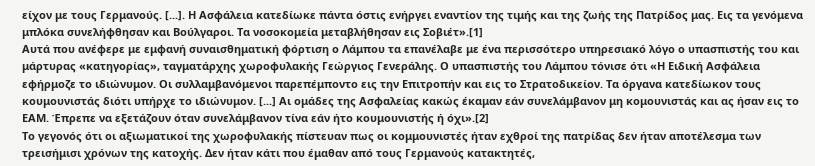είχον με τους Γερμανούς. [...]. Η Ασφάλεια κατεδίωκε πάντα όστις ενήργει εναντίον της τιμής και της ζωής της Πατρίδος μας. Εις τα γενόμενα μπλόκα συνελήφθησαν και Βούλγαροι. Τα νοσοκομεία μεταβλήθησαν εις Σοβιέτ».[1]
Αυτά που ανέφερε με εμφανή συναισθηματική φόρτιση ο Λάμπου τα επανέλαβε με ένα περισσότερο υπηρεσιακό λόγο ο υπασπιστής του και μάρτυρας «κατηγορίας», ταγματάρχης χωροφυλακής Γεώργιος Γενεράλης. Ο υπασπιστής του Λάμπου τόνισε ότι «Η Ειδική Ασφάλεια εφήρμοζε το ιδιώνυμον. Οι συλλαμβανόμενοι παρεπέμποντο εις την Επιτροπήν και εις το Στρατοδικείον. Τα όργανα κατεδίωκον τους κουμουνιστάς διότι υπήρχε το ιδιώνυμον. [...] Αι ομάδες της Ασφαλείας κακώς έκαμαν εάν συνελάμβανον μη κομουνιστάς και ας ήσαν εις το ΕΑΜ. Έπρεπε να εξετάζουν όταν συνελάμβανον τίνα εάν ήτο κουμουνιστής ή όχι».[2]
Το γεγονός ότι οι αξιωματικοί της χωροφυλακής πίστευαν πως οι κομμουνιστές ήταν εχθροί της πατρίδας δεν ήταν αποτέλεσμα των τρεισήμισι χρόνων της κατοχής. Δεν ήταν κάτι που έμαθαν από τους Γερμανούς κατακτητές,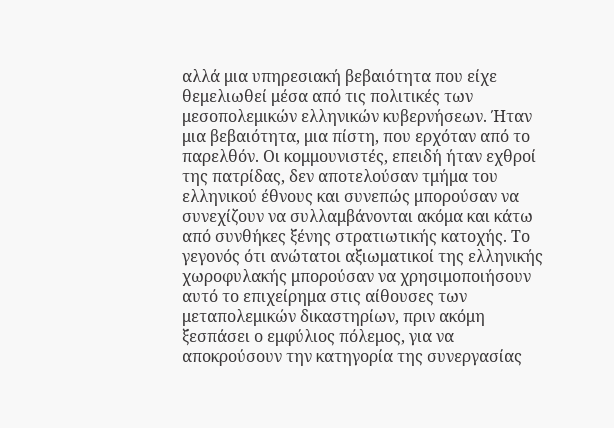αλλά μια υπηρεσιακή βεβαιότητα που είχε θεμελιωθεί μέσα από τις πολιτικές των μεσοπολεμικών ελληνικών κυβερνήσεων. Ήταν μια βεβαιότητα, μια πίστη, που ερχόταν από το παρελθόν. Οι κομμουνιστές, επειδή ήταν εχθροί της πατρίδας, δεν αποτελούσαν τμήμα του ελληνικού έθνους και συνεπώς μπορούσαν να συνεχίζουν να συλλαμβάνονται ακόμα και κάτω από συνθήκες ξένης στρατιωτικής κατοχής. Το γεγονός ότι ανώτατοι αξιωματικοί της ελληνικής χωροφυλακής μπορούσαν να χρησιμοποιήσουν αυτό το επιχείρημα στις αίθουσες των μεταπολεμικών δικαστηρίων, πριν ακόμη ξεσπάσει ο εμφύλιος πόλεμος, για να αποκρούσουν την κατηγορία της συνεργασίας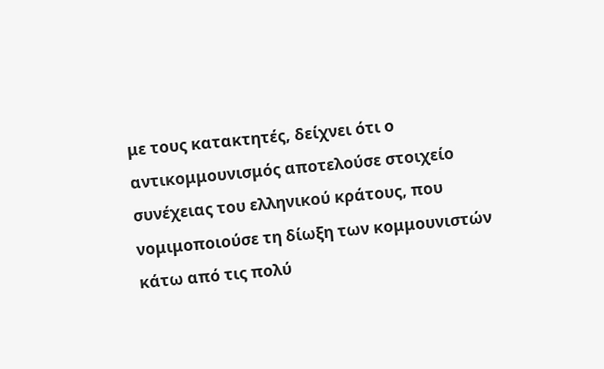με τους κατακτητές, δείχνει ότι ο αντικομμουνισμός αποτελούσε στοιχείο συνέχειας του ελληνικού κράτους, που νομιμοποιούσε τη δίωξη των κομμουνιστών κάτω από τις πολύ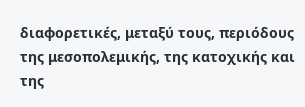διαφορετικές, μεταξύ τους, περιόδους της μεσοπολεμικής, της κατοχικής και της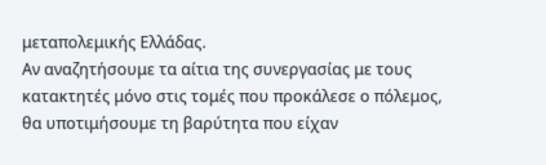μεταπολεμικής Ελλάδας.
Αν αναζητήσουμε τα αίτια της συνεργασίας με τους κατακτητές μόνο στις τομές που προκάλεσε ο πόλεμος, θα υποτιμήσουμε τη βαρύτητα που είχαν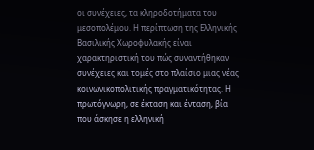οι συνέχειες, τα κληροδοτήματα του μεσοπολέμου. Η περίπτωση της Ελληνικής Βασιλικής Χωροφυλακής είναι χαρακτηριστική του πώς συναντήθηκαν συνέχειες και τομές στο πλαίσιο μιας νέας κοινωνικοπολιτικής πραγματικότητας. Η πρωτόγνωρη, σε έκταση και ένταση, βία που άσκησε η ελληνική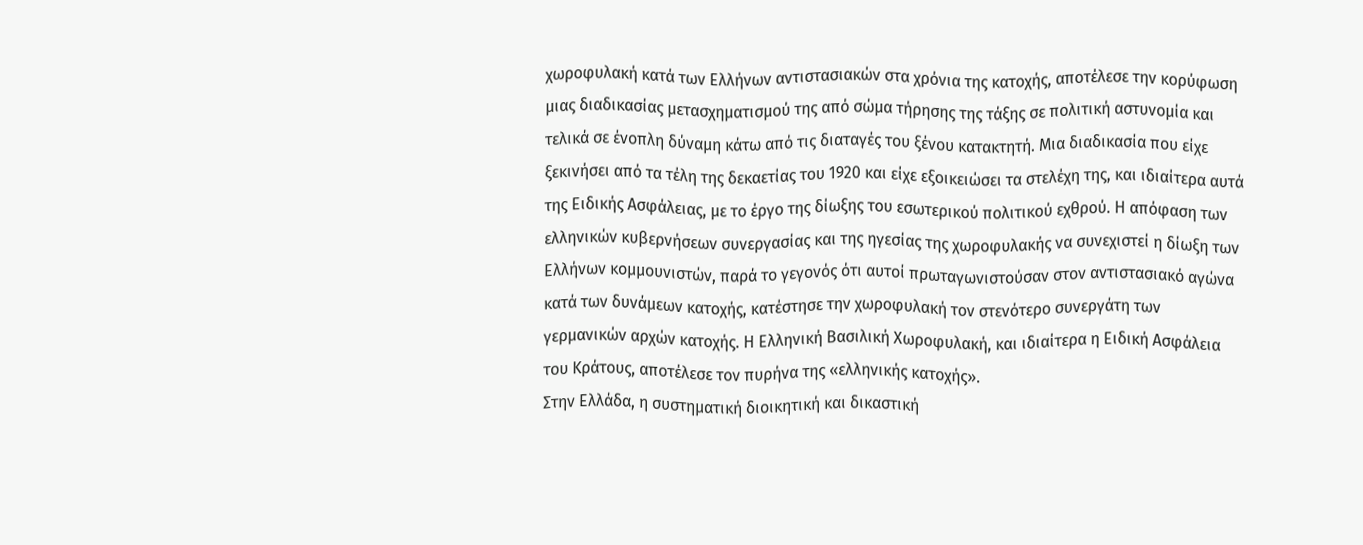χωροφυλακή κατά των Ελλήνων αντιστασιακών στα χρόνια της κατοχής, αποτέλεσε την κορύφωση μιας διαδικασίας μετασχηματισμού της από σώμα τήρησης της τάξης σε πολιτική αστυνομία και τελικά σε ένοπλη δύναμη κάτω από τις διαταγές του ξένου κατακτητή. Μια διαδικασία που είχε ξεκινήσει από τα τέλη της δεκαετίας του 1920 και είχε εξοικειώσει τα στελέχη της, και ιδιαίτερα αυτά της Ειδικής Ασφάλειας, με το έργο της δίωξης του εσωτερικού πολιτικού εχθρού. Η απόφαση των ελληνικών κυβερνήσεων συνεργασίας και της ηγεσίας της χωροφυλακής να συνεχιστεί η δίωξη των Ελλήνων κομμουνιστών, παρά το γεγονός ότι αυτοί πρωταγωνιστούσαν στον αντιστασιακό αγώνα κατά των δυνάμεων κατοχής, κατέστησε την χωροφυλακή τον στενότερο συνεργάτη των γερμανικών αρχών κατοχής. Η Ελληνική Βασιλική Χωροφυλακή, και ιδιαίτερα η Ειδική Ασφάλεια του Κράτους, αποτέλεσε τον πυρήνα της «ελληνικής κατοχής».
Στην Ελλάδα, η συστηματική διοικητική και δικαστική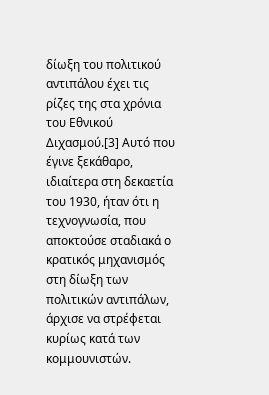δίωξη του πολιτικού αντιπάλου έχει τις ρίζες της στα χρόνια του Εθνικού Διχασμού.[3] Αυτό που έγινε ξεκάθαρο, ιδιαίτερα στη δεκαετία του 1930, ήταν ότι η τεχνογνωσία, που αποκτούσε σταδιακά ο κρατικός μηχανισμός στη δίωξη των πολιτικών αντιπάλων, άρχισε να στρέφεται κυρίως κατά των κομμουνιστών.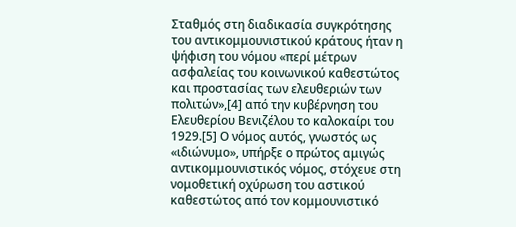Σταθμός στη διαδικασία συγκρότησης του αντικομμουνιστικού κράτους ήταν η ψήφιση του νόμου «περί μέτρων ασφαλείας του κοινωνικού καθεστώτος και προστασίας των ελευθεριών των πολιτών»,[4] από την κυβέρνηση του Ελευθερίου Βενιζέλου το καλοκαίρι του 1929.[5] Ο νόμος αυτός, γνωστός ως «ιδιώνυμο», υπήρξε ο πρώτος αμιγώς αντικομμουνιστικός νόμος, στόχευε στη νομοθετική οχύρωση του αστικού καθεστώτος από τον κομμουνιστικό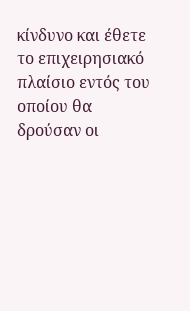κίνδυνο και έθετε το επιχειρησιακό πλαίσιο εντός του οποίου θα δρούσαν οι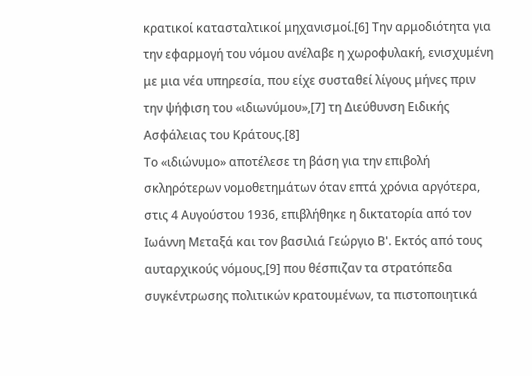κρατικοί κατασταλτικοί μηχανισμοί.[6] Την αρμοδιότητα για την εφαρμογή του νόμου ανέλαβε η χωροφυλακή, ενισχυμένη με μια νέα υπηρεσία, που είχε συσταθεί λίγους μήνες πριν την ψήφιση του «ιδιωνύμου»,[7] τη Διεύθυνση Ειδικής Ασφάλειας του Κράτους.[8]
Το «ιδιώνυμο» αποτέλεσε τη βάση για την επιβολή σκληρότερων νομοθετημάτων όταν επτά χρόνια αργότερα, στις 4 Αυγούστου 1936, επιβλήθηκε η δικτατορία από τον Ιωάννη Μεταξά και τον βασιλιά Γεώργιο Β'. Εκτός από τους αυταρχικούς νόμους,[9] που θέσπιζαν τα στρατόπεδα συγκέντρωσης πολιτικών κρατουμένων, τα πιστοποιητικά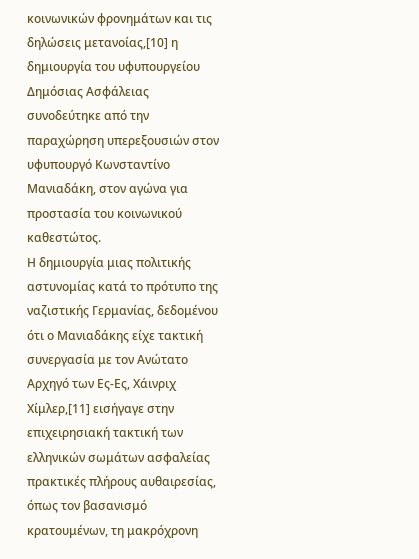κοινωνικών φρονημάτων και τις δηλώσεις μετανοίας,[10] η δημιουργία του υφυπουργείου Δημόσιας Ασφάλειας συνοδεύτηκε από την παραχώρηση υπερεξουσιών στον υφυπουργό Κωνσταντίνο Μανιαδάκη, στον αγώνα για προστασία του κοινωνικού καθεστώτος.
Η δημιουργία μιας πολιτικής αστυνομίας κατά το πρότυπο της ναζιστικής Γερμανίας, δεδομένου ότι ο Μανιαδάκης είχε τακτική συνεργασία με τον Ανώτατο Αρχηγό των Ες-Ες, Χάινριχ Χίμλερ,[11] εισήγαγε στην επιχειρησιακή τακτική των ελληνικών σωμάτων ασφαλείας πρακτικές πλήρους αυθαιρεσίας, όπως τον βασανισμό κρατουμένων, τη μακρόχρονη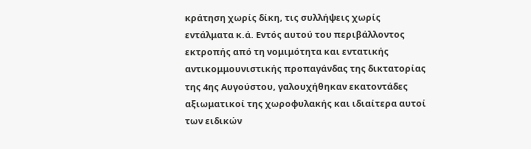κράτηση χωρίς δίκη, τις συλλήψεις χωρίς εντάλματα κ.ά. Εντός αυτού του περιβάλλοντος εκτροπής από τη νομιμότητα και εντατικής αντικομμουνιστικής προπαγάνδας της δικτατορίας της 4ης Αυγούστου, γαλουχήθηκαν εκατοντάδες αξιωματικοί της χωροφυλακής και ιδιαίτερα αυτοί των ειδικών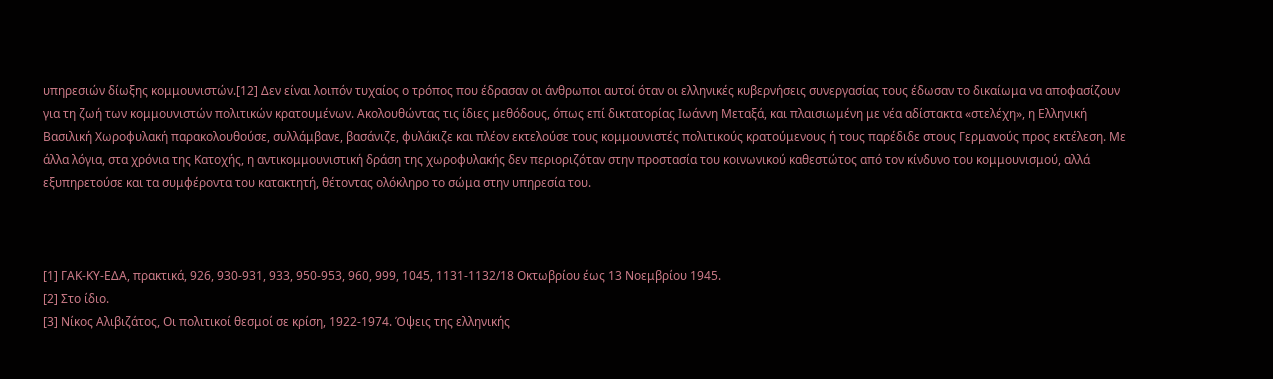υπηρεσιών δίωξης κομμουνιστών.[12] Δεν είναι λοιπόν τυχαίος ο τρόπος που έδρασαν οι άνθρωποι αυτοί όταν οι ελληνικές κυβερνήσεις συνεργασίας τους έδωσαν το δικαίωμα να αποφασίζουν για τη ζωή των κομμουνιστών πολιτικών κρατουμένων. Ακολουθώντας τις ίδιες μεθόδους, όπως επί δικτατορίας Ιωάννη Μεταξά, και πλαισιωμένη με νέα αδίστακτα «στελέχη», η Ελληνική Βασιλική Χωροφυλακή παρακολουθούσε, συλλάμβανε, βασάνιζε, φυλάκιζε και πλέον εκτελούσε τους κομμουνιστές πολιτικούς κρατούμενους ή τους παρέδιδε στους Γερμανούς προς εκτέλεση. Με άλλα λόγια, στα χρόνια της Κατοχής, η αντικομμουνιστική δράση της χωροφυλακής δεν περιοριζόταν στην προστασία του κοινωνικού καθεστώτος από τον κίνδυνο του κομμουνισμού, αλλά εξυπηρετούσε και τα συμφέροντα του κατακτητή, θέτοντας ολόκληρο το σώμα στην υπηρεσία του.



[1] ΓΑΚ-ΚΥ-ΕΔΑ, πρακτικά, 926, 930-931, 933, 950-953, 960, 999, 1045, 1131-1132/18 Οκτωβρίου έως 13 Νοεμβρίου 1945.
[2] Στο ίδιο.
[3] Νίκος Αλιβιζάτος, Οι πολιτικοί θεσμοί σε κρίση, 1922-1974. Όψεις της ελληνικής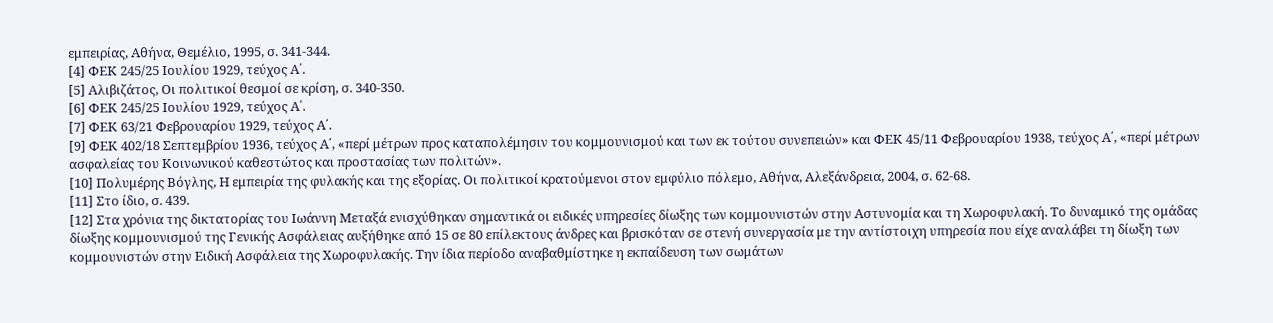εμπειρίας, Αθήνα, Θεμέλιο, 1995, σ. 341-344.
[4] ΦΕΚ 245/25 Ιουλίου 1929, τεύχος Α΄.
[5] Αλιβιζάτος, Οι πολιτικοί θεσμοί σε κρίση, σ. 340-350.
[6] ΦΕΚ 245/25 Ιουλίου 1929, τεύχος Α΄.
[7] ΦΕΚ 63/21 Φεβρουαρίου 1929, τεύχος Α΄.
[9] ΦΕΚ 402/18 Σεπτεμβρίου 1936, τεύχος Α΄, «περί μέτρων προς καταπολέμησιν του κομμουνισμού και των εκ τούτου συνεπειών» και ΦΕΚ 45/11 Φεβρουαρίου 1938, τεύχος Α΄, «περί μέτρων ασφαλείας του Κοινωνικού καθεστώτος και προστασίας των πολιτών».
[10] Πολυμέρης Βόγλης, Η εμπειρία της φυλακής και της εξορίας. Οι πολιτικοί κρατούμενοι στον εμφύλιο πόλεμο, Αθήνα, Αλεξάνδρεια, 2004, σ. 62-68.
[11] Στο ίδιο, σ. 439.
[12] Στα χρόνια της δικτατορίας του Ιωάννη Μεταξά ενισχύθηκαν σημαντικά οι ειδικές υπηρεσίες δίωξης των κομμουνιστών στην Αστυνομία και τη Χωροφυλακή. Το δυναμικό της ομάδας δίωξης κομμουνισμού της Γενικής Ασφάλειας αυξήθηκε από 15 σε 80 επίλεκτους άνδρες και βρισκόταν σε στενή συνεργασία με την αντίστοιχη υπηρεσία που είχε αναλάβει τη δίωξη των κομμουνιστών στην Ειδική Ασφάλεια της Χωροφυλακής. Την ίδια περίοδο αναβαθμίστηκε η εκπαίδευση των σωμάτων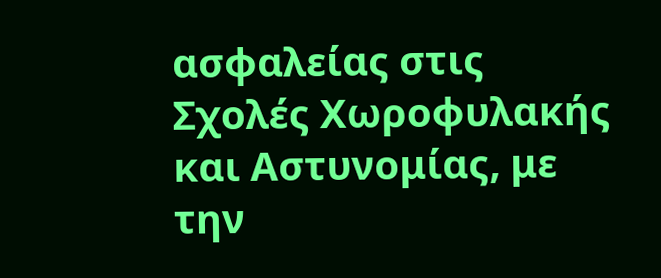ασφαλείας στις Σχολές Χωροφυλακής και Αστυνομίας, με την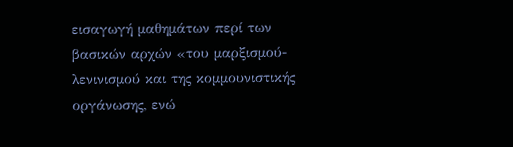εισαγωγή μαθημάτων περί των βασικών αρχών «του μαρξισμού-λενινισμού και της κομμουνιστικής οργάνωσης, ενώ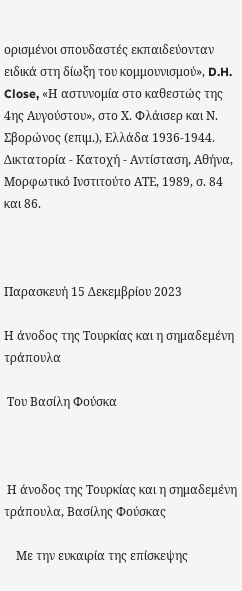ορισμένοι σπουδαστές εκπαιδεύονταν ειδικά στη δίωξη του κομμουνισμού», D.H. Close, «Η αστυνομία στο καθεστώς της 4ης Αυγούστου», στο Χ. Φλάισερ και Ν. Σβορώνος (επιμ.), Ελλάδα 1936-1944. Δικτατορία - Κατοχή - Αντίσταση, Αθήνα, Μορφωτικό Ινστιτούτο ΑΤΕ, 1989, σ. 84 και 86.



Παρασκευή 15 Δεκεμβρίου 2023

Η άνοδος της Τουρκίας και η σημαδεμένη τράπουλα

 Του Βασίλη Φούσκα



 Η άνοδος της Τουρκίας και η σημαδεμένη τράπουλα, Βασίλης Φούσκας

    Με την ευκαιρία της επίσκεψης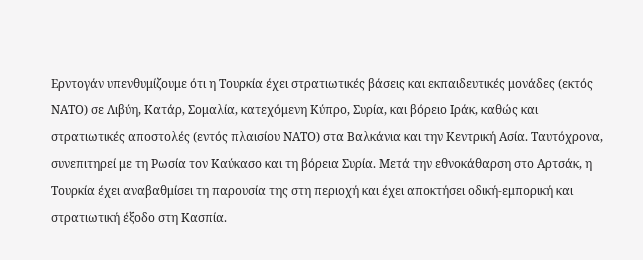Ερντογάν υπενθυμίζουμε ότι η Τουρκία έχει στρατιωτικές βάσεις και εκπαιδευτικές μονάδες (εκτός ΝΑΤΟ) σε Λιβύη, Κατάρ, Σομαλία, κατεχόμενη Κύπρο, Συρία, και βόρειο Ιράκ, καθώς και στρατιωτικές αποστολές (εντός πλαισίου ΝΑΤΟ) στα Βαλκάνια και την Κεντρική Ασία. Ταυτόχρονα, συνεπιτηρεί με τη Ρωσία τον Καύκασο και τη βόρεια Συρία. Mετά την εθνοκάθαρση στο Αρτσάκ, η Τουρκία έχει αναβαθμίσει τη παρουσία της στη περιοχή και έχει αποκτήσει οδική-εμπορική και στρατιωτική έξοδο στη Κασπία.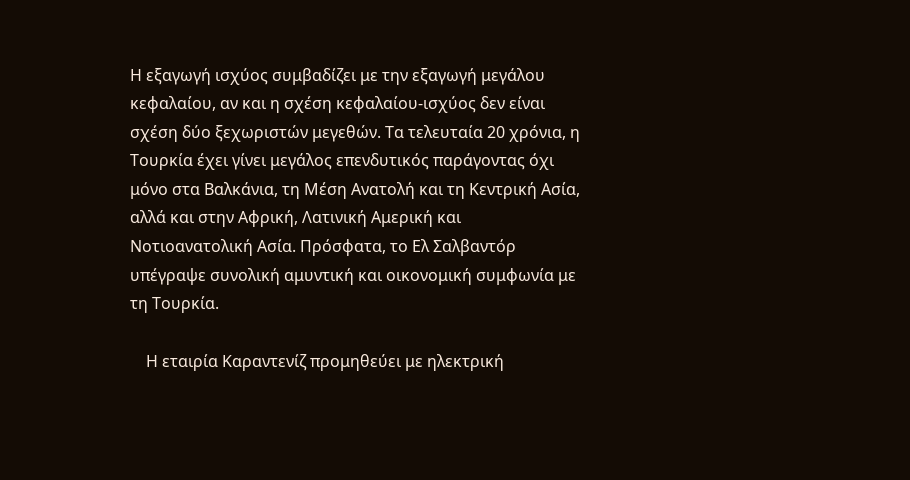Η εξαγωγή ισχύος συμβαδίζει με την εξαγωγή μεγάλου κεφαλαίου, αν και η σχέση κεφαλαίου-ισχύος δεν είναι σχέση δύο ξεχωριστών μεγεθών. Τα τελευταία 20 χρόνια, η Τουρκία έχει γίνει μεγάλος επενδυτικός παράγοντας όχι μόνο στα Βαλκάνια, τη Μέση Ανατολή και τη Κεντρική Ασία, αλλά και στην Αφρική, Λατινική Αμερική και Νοτιοανατολική Ασία. Πρόσφατα, το Ελ Σαλβαντόρ υπέγραψε συνολική αμυντική και οικονομική συμφωνία με τη Τουρκία.

    Η εταιρία Καραντενίζ προμηθεύει με ηλεκτρική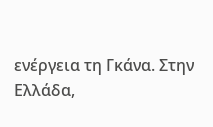ενέργεια τη Γκάνα. Στην Ελλάδα,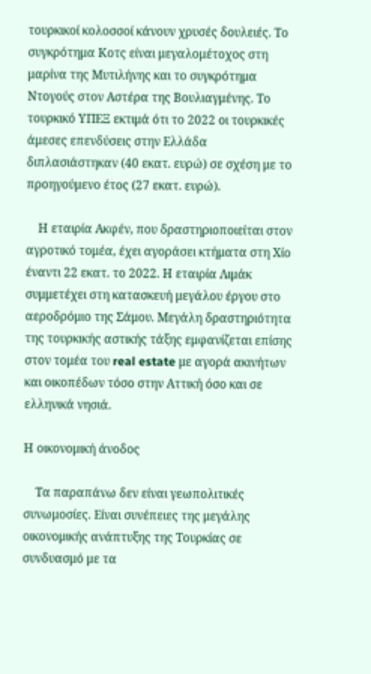τουρκικοί κολοσσοί κάνουν χρυσές δουλειές. Το συγκρότημα Κοτς είναι μεγαλομέτοχος στη μαρίνα της Μυτιλήνης και το συγκρότημα Ντογούς στον Αστέρα της Βουλιαγμένης. Το τουρκικό ΥΠΕΞ εκτιμά ότι το 2022 οι τουρκικές άμεσες επενδύσεις στην Ελλάδα διπλασιάστηκαν (40 εκατ. ευρώ) σε σχέση με το προηγούμενο έτος (27 εκατ. ευρώ).

    Η εταιρία Ακφέν, που δραστηριοποιείται στον αγροτικό τομέα, έχει αγοράσει κτήματα στη Χίο έναντι 22 εκατ. το 2022. Η εταιρία Λιμάκ συμμετέχει στη κατασκευή μεγάλου έργου στο αεροδρόμιο της Σάμου. Μεγάλη δραστηριότητα της τουρκικής αστικής τάξης εμφανίζεται επίσης στον τομέα του real estate με αγορά ακινήτων και οικοπέδων τόσο στην Αττική όσο και σε ελληνικά νησιά.

Η οικονομική άνοδος

    Τα παραπάνω δεν είναι γεωπολιτικές συνωμοσίες. Είναι συνέπειες της μεγάλης οικονομικής ανάπτυξης της Τουρκίας σε συνδυασμό με τα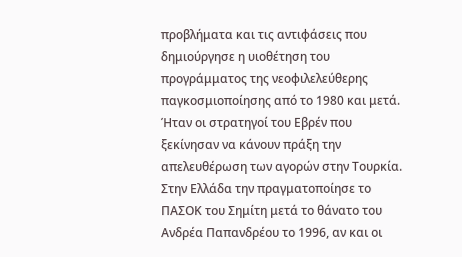προβλήματα και τις αντιφάσεις που δημιούργησε η υιοθέτηση του προγράμματος της νεοφιλελεύθερης παγκοσμιοποίησης από το 1980 και μετά. Ήταν οι στρατηγοί του Εβρέν που ξεκίνησαν να κάνουν πράξη την απελευθέρωση των αγορών στην Τουρκία. Στην Ελλάδα την πραγματοποίησε το ΠΑΣΟΚ του Σημίτη μετά το θάνατο του Ανδρέα Παπανδρέου το 1996, αν και οι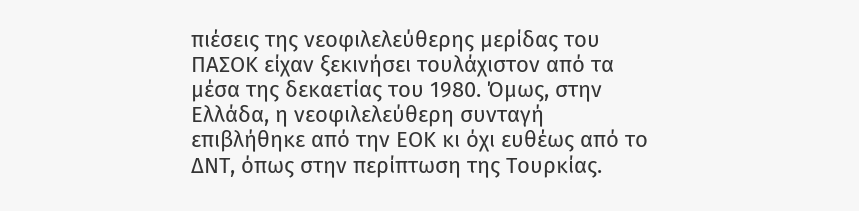πιέσεις της νεοφιλελεύθερης μερίδας του ΠΑΣΟΚ είχαν ξεκινήσει τουλάχιστον από τα μέσα της δεκαετίας του 1980. Όμως, στην Ελλάδα, η νεοφιλελεύθερη συνταγή επιβλήθηκε από την ΕΟΚ κι όχι ευθέως από το ΔΝΤ, όπως στην περίπτωση της Τουρκίας.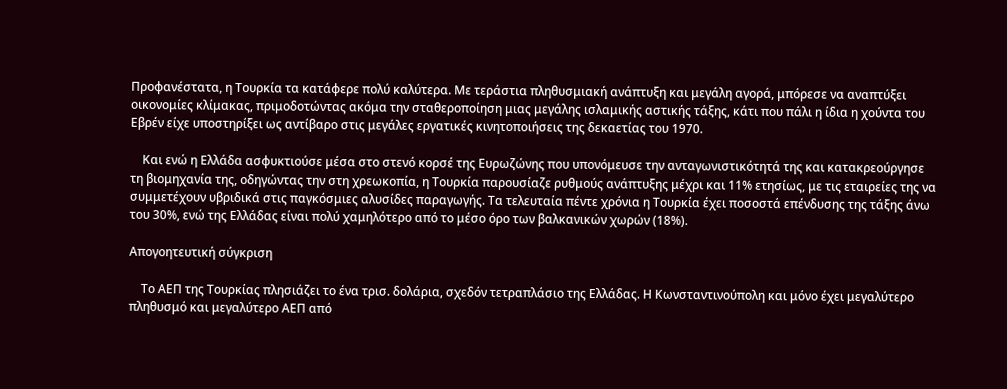Προφανέστατα, η Τουρκία τα κατάφερε πολύ καλύτερα. Με τεράστια πληθυσμιακή ανάπτυξη και μεγάλη αγορά, μπόρεσε να αναπτύξει οικονομίες κλίμακας, πριμοδοτώντας ακόμα την σταθεροποίηση μιας μεγάλης ισλαμικής αστικής τάξης, κάτι που πάλι η ίδια η χούντα του Εβρέν είχε υποστηρίξει ως αντίβαρο στις μεγάλες εργατικές κινητοποιήσεις της δεκαετίας του 1970.

    Και ενώ η Ελλάδα ασφυκτιούσε μέσα στο στενό κορσέ της Ευρωζώνης που υπονόμευσε την ανταγωνιστικότητά της και κατακρεούργησε τη βιομηχανία της, οδηγώντας την στη χρεωκοπία, η Τουρκία παρουσίαζε ρυθμούς ανάπτυξης μέχρι και 11% ετησίως, με τις εταιρείες της να συμμετέχουν υβριδικά στις παγκόσμιες αλυσίδες παραγωγής. Τα τελευταία πέντε χρόνια η Τουρκία έχει ποσοστά επένδυσης της τάξης άνω του 30%, ενώ της Ελλάδας είναι πολύ χαμηλότερο από το μέσο όρο των βαλκανικών χωρών (18%).

Απογοητευτική σύγκριση

    Το ΑΕΠ της Τουρκίας πλησιάζει το ένα τρισ. δολάρια, σχεδόν τετραπλάσιο της Ελλάδας. Η Κωνσταντινούπολη και μόνο έχει μεγαλύτερο πληθυσμό και μεγαλύτερο ΑΕΠ από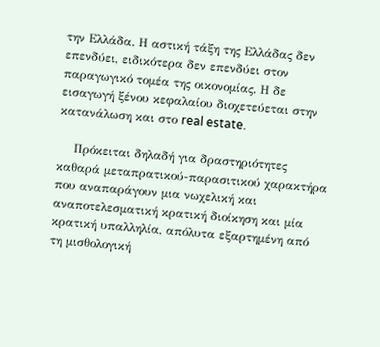την Ελλάδα. Η αστική τάξη της Ελλάδας δεν επενδύει, ειδικότερα δεν επενδύει στον παραγωγικό τομέα της οικονομίας. Η δε εισαγωγή ξένου κεφαλαίου διοχετεύεται στην κατανάλωση και στο real estate.

    Πρόκειται δηλαδή για δραστηριότητες καθαρά μεταπρατικού-παρασιτικού χαρακτήρα που αναπαράγουν μια νωχελική και αναποτελεσματική κρατική διοίκηση και μία κρατική υπαλληλία, απόλυτα εξαρτημένη από τη μισθολογική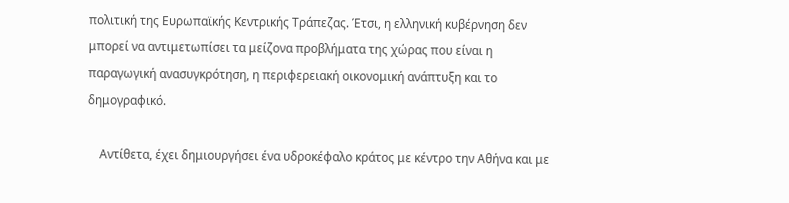πολιτική της Ευρωπαϊκής Κεντρικής Τράπεζας. Έτσι, η ελληνική κυβέρνηση δεν μπορεί να αντιμετωπίσει τα μείζονα προβλήματα της χώρας που είναι η παραγωγική ανασυγκρότηση, η περιφερειακή οικονομική ανάπτυξη και το δημογραφικό.

    Αντίθετα, έχει δημιουργήσει ένα υδροκέφαλο κράτος με κέντρο την Αθήνα και με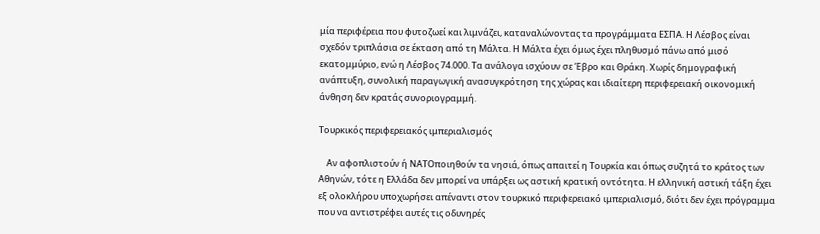μία περιφέρεια που φυτοζωεί και λιμνάζει, καταναλώνοντας τα προγράμματα ΕΣΠΑ. Η Λέσβος είναι σχεδόν τριπλάσια σε έκταση από τη Μάλτα. Η Μάλτα έχει όμως έχει πληθυσμό πάνω από μισό εκατομμύριο, ενώ η Λέσβος 74.000. Τα ανάλογα ισχύουν σε Έβρο και Θράκη. Χωρίς δημογραφική ανάπτυξη, συνολική παραγωγική ανασυγκρότηση της χώρας και ιδιαίτερη περιφερειακή οικονομική άνθηση δεν κρατάς συνοριογραμμή.

Τουρκικός περιφερειακός ιμπεριαλισμός

    Αν αφοπλιστούν ή ΝΑΤΟποιηθούν τα νησιά, όπως απαιτεί η Τουρκία και όπως συζητά το κράτος των Αθηνών, τότε η Ελλάδα δεν μπορεί να υπάρξει ως αστική κρατική οντότητα. Η ελληνική αστική τάξη έχει εξ ολοκλήρου υποχωρήσει απέναντι στον τουρκικό περιφερειακό ιμπεριαλισμό, διότι δεν έχει πρόγραμμα που να αντιστρέφει αυτές τις οδυνηρές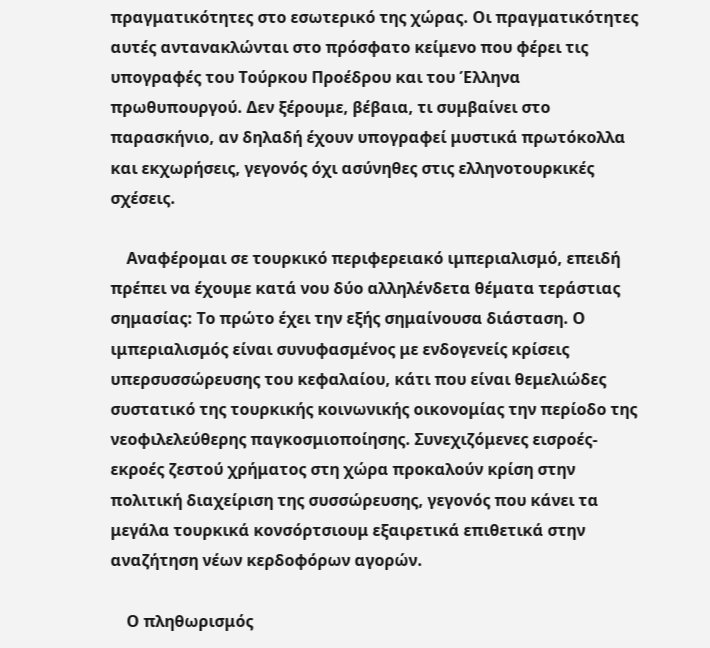πραγματικότητες στο εσωτερικό της χώρας. Οι πραγματικότητες αυτές αντανακλώνται στο πρόσφατο κείμενο που φέρει τις υπογραφές του Τούρκου Προέδρου και του Έλληνα πρωθυπουργού. Δεν ξέρουμε, βέβαια, τι συμβαίνει στο παρασκήνιο, αν δηλαδή έχουν υπογραφεί μυστικά πρωτόκολλα και εκχωρήσεις, γεγονός όχι ασύνηθες στις ελληνοτουρκικές σχέσεις.

    Αναφέρομαι σε τουρκικό περιφερειακό ιμπεριαλισμό, επειδή πρέπει να έχουμε κατά νου δύο αλληλένδετα θέματα τεράστιας σημασίας: Το πρώτο έχει την εξής σημαίνουσα διάσταση. Ο ιμπεριαλισμός είναι συνυφασμένος με ενδογενείς κρίσεις υπερσυσσώρευσης του κεφαλαίου, κάτι που είναι θεμελιώδες συστατικό της τουρκικής κοινωνικής οικονομίας την περίοδο της νεοφιλελεύθερης παγκοσμιοποίησης. Συνεχιζόμενες εισροές-εκροές ζεστού χρήματος στη χώρα προκαλούν κρίση στην πολιτική διαχείριση της συσσώρευσης, γεγονός που κάνει τα μεγάλα τουρκικά κονσόρτσιουμ εξαιρετικά επιθετικά στην αναζήτηση νέων κερδοφόρων αγορών.

    Ο πληθωρισμός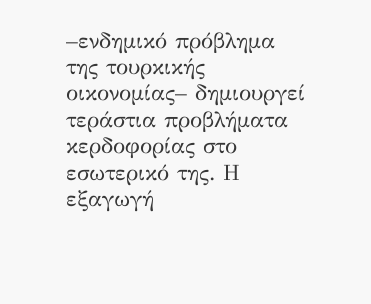–ενδημικό πρόβλημα της τουρκικής οικονομίας– δημιουργεί τεράστια προβλήματα κερδοφορίας στο εσωτερικό της. Η εξαγωγή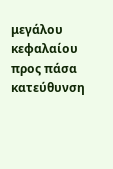μεγάλου κεφαλαίου προς πάσα κατεύθυνση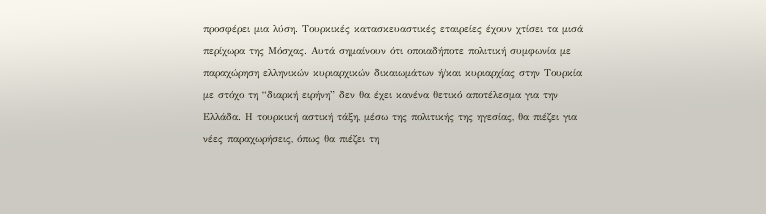προσφέρει μια λύση. Τουρκικές κατασκευαστικές εταιρείες έχουν χτίσει τα μισά περίχωρα της Μόσχας. Αυτά σημαίνουν ότι οποιαδήποτε πολιτική συμφωνία με παραχώρηση ελληνικών κυριαρχικών δικαιωμάτων ή/και κυριαρχίας στην Τουρκία με στόχο τη “διαρκή ειρήνη” δεν θα έχει κανένα θετικό αποτέλεσμα για την Ελλάδα. Η τουρκική αστική τάξη, μέσω της πολιτικής της ηγεσίας, θα πιέζει για νέες παραχωρήσεις, όπως θα πιέζει τη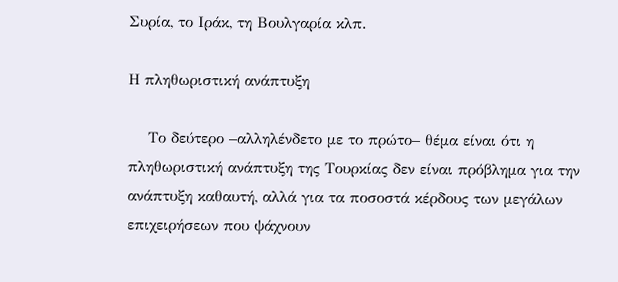Συρία, το Ιράκ, τη Βουλγαρία κλπ.

Η πληθωριστική ανάπτυξη

    Το δεύτερο –αλληλένδετο με το πρώτο– θέμα είναι ότι η πληθωριστική ανάπτυξη της Τουρκίας δεν είναι πρόβλημα για την ανάπτυξη καθαυτή, αλλά για τα ποσοστά κέρδους των μεγάλων επιχειρήσεων που ψάχνουν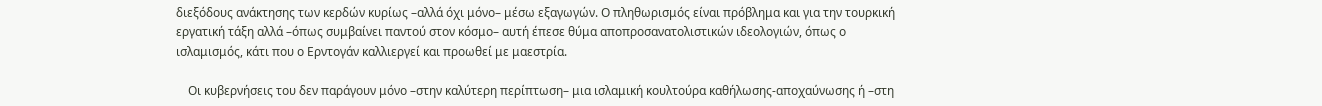διεξόδους ανάκτησης των κερδών κυρίως –αλλά όχι μόνο– μέσω εξαγωγών. Ο πληθωρισμός είναι πρόβλημα και για την τουρκική εργατική τάξη αλλά –όπως συμβαίνει παντού στον κόσμο– αυτή έπεσε θύμα αποπροσανατολιστικών ιδεολογιών, όπως ο ισλαμισμός, κάτι που ο Ερντογάν καλλιεργεί και προωθεί με μαεστρία.

    Οι κυβερνήσεις του δεν παράγουν μόνο –στην καλύτερη περίπτωση– μια ισλαμική κουλτούρα καθήλωσης-αποχαύνωσης ή –στη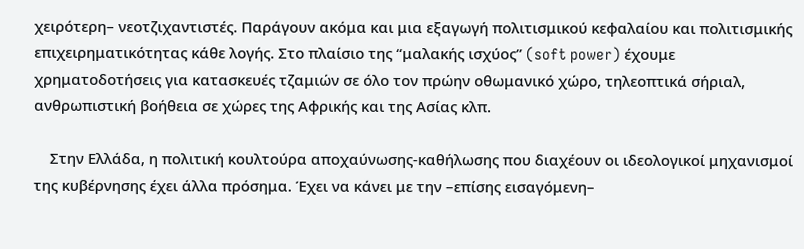χειρότερη– νεοτζιχαντιστές. Παράγουν ακόμα και μια εξαγωγή πολιτισμικού κεφαλαίου και πολιτισμικής επιχειρηματικότητας κάθε λογής. Στο πλαίσιο της “μαλακής ισχύος” (soft power) έχουμε χρηματοδοτήσεις για κατασκευές τζαμιών σε όλο τον πρώην οθωμανικό χώρο, τηλεοπτικά σήριαλ, ανθρωπιστική βοήθεια σε χώρες της Αφρικής και της Ασίας κλπ.

    Στην Ελλάδα, η πολιτική κουλτούρα αποχαύνωσης-καθήλωσης που διαχέουν οι ιδεολογικοί μηχανισμοί της κυβέρνησης έχει άλλα πρόσημα. Έχει να κάνει με την –επίσης εισαγόμενη–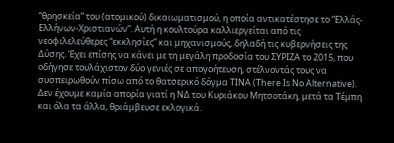“θρησκεία” του (ατομικού) δικαιωματισμού, η οποία αντικατέστησε το “Ελλάς-Ελλήνων-Χριστιανών”. Αυτή η κουλτούρα καλλιεργείται από τις νεοφιλελεύθερες “εκκλησίες” και μηχανισμούς, δηλαδή τις κυβερνήσεις της Δύσης. Έχει επίσης να κάνει με τη μεγάλη προδοσία του ΣΥΡΙΖΑ το 2015, που οδήγησε τουλάχιστον δύο γενιές σε απογοήτευση, στέλνοντάς τους να συσπειρωθούν πίσω από το θατσερικό δόγμα ΤΙΝΑ (There Is No Alternative). Δεν έχουμε καμία απορία γιατί η ΝΔ του Κυριάκου Μητσοτάκη, μετά τα Τέμπη και όλα τα άλλα, θριάμβευσε εκλογικά.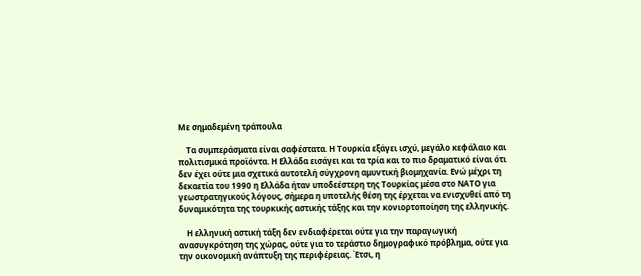Με σημαδεμένη τράπουλα

    Τα συμπεράσματα είναι σαφέστατα. Η Τουρκία εξάγει ισχύ, μεγάλο κεφάλαιο και πολιτισμικά προϊόντα. Η Ελλάδα εισάγει και τα τρία και το πιο δραματικό είναι ότι δεν έχει ούτε μια σχετικά αυτοτελή σύγχρονη αμυντική βιομηχανία. Ενώ μέχρι τη δεκαετία του 1990 η Ελλάδα ήταν υποδεέστερη της Τουρκίας μέσα στο ΝΑΤΟ για γεωστρατηγικούς λόγους, σήμερα η υποτελής θέση της έρχεται να ενισχυθεί από τη δυναμικότητα της τουρκικής αστικής τάξης και την κονιορτοποίηση της ελληνικής.

    Η ελληνική αστική τάξη δεν ενδιαφέρεται ούτε για την παραγωγική ανασυγκρότηση της χώρας, ούτε για το τεράστιο δημογραφικό πρόβλημα, ούτε για την οικονομική ανάπτυξη της περιφέρειας. Έτσι, η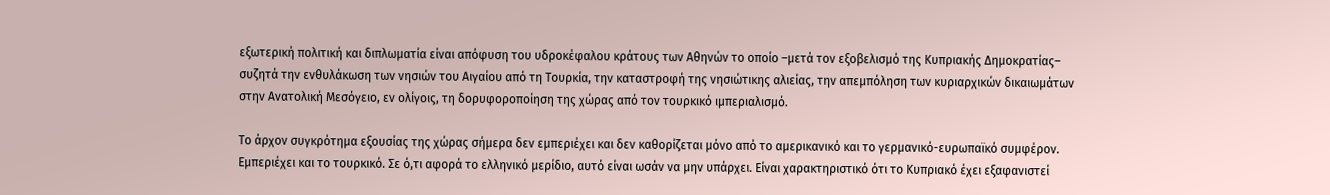εξωτερική πολιτική και διπλωματία είναι απόφυση του υδροκέφαλου κράτους των Αθηνών το οποίο –μετά τον εξοβελισμό της Κυπριακής Δημοκρατίας– συζητά την ενθυλάκωση των νησιών του Αιγαίου από τη Τουρκία, την καταστροφή της νησιώτικης αλιείας, την απεμπόληση των κυριαρχικών δικαιωμάτων στην Ανατολική Μεσόγειο, εν ολίγοις, τη δορυφοροποίηση της χώρας από τον τουρκικό ιμπεριαλισμό.

Το άρχον συγκρότημα εξουσίας της χώρας σήμερα δεν εμπεριέχει και δεν καθορίζεται μόνο από το αμερικανικό και το γερμανικό-ευρωπαϊκό συμφέρον. Εμπεριέχει και το τουρκικό. Σε ό,τι αφορά το ελληνικό μερίδιο, αυτό είναι ωσάν να μην υπάρχει. Είναι χαρακτηριστικό ότι το Κυπριακό έχει εξαφανιστεί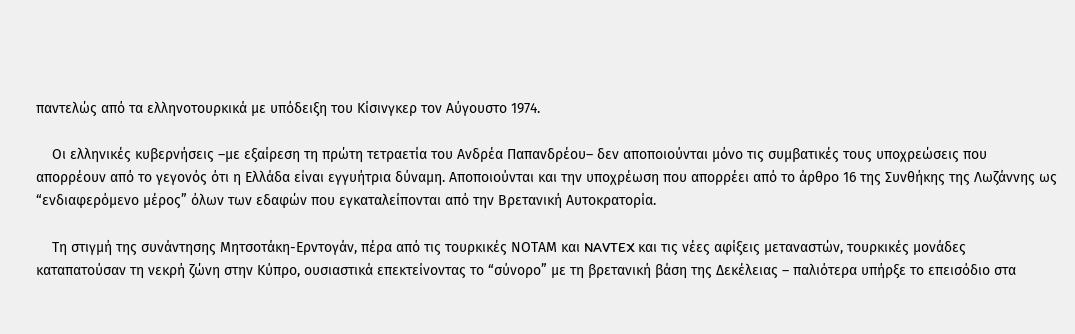παντελώς από τα ελληνοτουρκικά με υπόδειξη του Κίσινγκερ τον Αύγουστο 1974.

    Οι ελληνικές κυβερνήσεις –με εξαίρεση τη πρώτη τετραετία του Ανδρέα Παπανδρέου– δεν αποποιούνται μόνο τις συμβατικές τους υποχρεώσεις που απορρέουν από το γεγονός ότι η Ελλάδα είναι εγγυήτρια δύναμη. Αποποιούνται και την υποχρέωση που απορρέει από το άρθρο 16 της Συνθήκης της Λωζάννης ως “ενδιαφερόμενο μέρος” όλων των εδαφών που εγκαταλείπονται από την Βρετανική Αυτοκρατορία.

    Τη στιγμή της συνάντησης Μητσοτάκη-Ερντογάν, πέρα από τις τουρκικές ΝΟΤΑΜ και NAVTEX και τις νέες αφίξεις μεταναστών, τουρκικές μονάδες καταπατούσαν τη νεκρή ζώνη στην Κύπρο, ουσιαστικά επεκτείνοντας το “σύνορο” με τη βρετανική βάση της Δεκέλειας – παλιότερα υπήρξε το επεισόδιο στα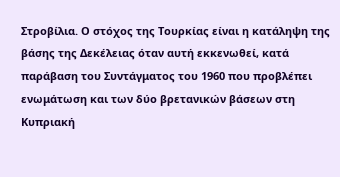Στροβίλια. Ο στόχος της Τουρκίας είναι η κατάληψη της βάσης της Δεκέλειας όταν αυτή εκκενωθεί, κατά παράβαση του Συντάγματος του 1960 που προβλέπει ενωμάτωση και των δύο βρετανικών βάσεων στη Κυπριακή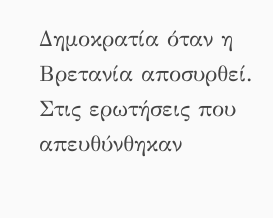Δημοκρατία όταν η Βρετανία αποσυρθεί. Στις ερωτήσεις που απευθύνθηκαν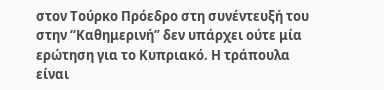στον Τούρκο Πρόεδρο στη συνέντευξή του στην “Καθημερινή” δεν υπάρχει ούτε μία ερώτηση για το Κυπριακό. Η τράπουλα είναι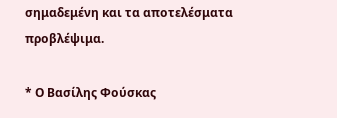σημαδεμένη και τα αποτελέσματα προβλέψιμα.

* Ο Βασίλης Φούσκας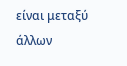είναι μεταξύ άλλων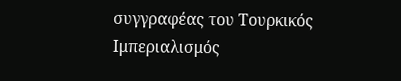συγγραφέας του Τουρκικός Ιμπεριαλισμός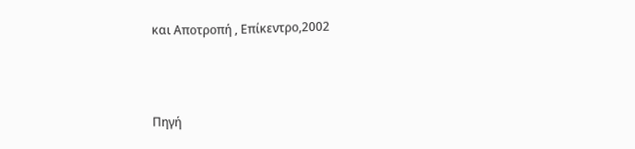και Αποτροπή , Επίκεντρο,2002



Πηγή